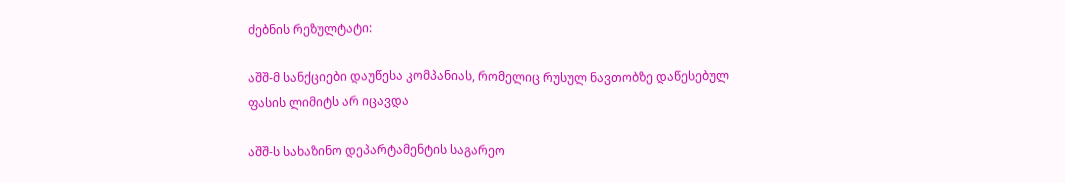ძებნის რეზულტატი:

აშშ-მ სანქციები დაუწესა კომპანიას, რომელიც რუსულ ნავთობზე დაწესებულ ფასის ლიმიტს არ იცავდა

აშშ-ს სახაზინო დეპარტამენტის საგარეო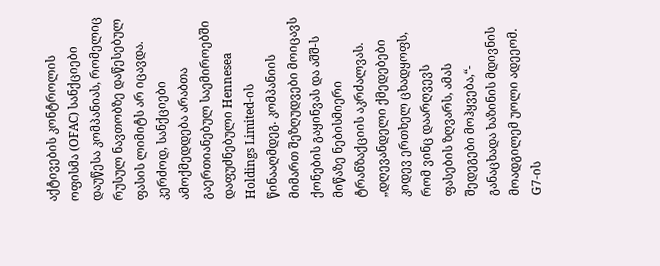აქტივების კონტროლის ოფისმა (OFAC) სანქციები დაუწესა კომპანიას, რომელიც რუსულ ნავთობზე დაწესებულ ფასის ლიმიტს არ იცავდა. კერძოდ, სანქციები ამოქმედდება არაბთა გაერთიანებულ საემიროებში დაფუძნებული Hennesea Holdings Limited-ის წინააღმდეგ. კომპანიის მიმართ შეზღუდვები მოიცავს ქონების გაყინვას და აშშ-ს მიწაზე ნებისმიერი ტრანზაქციის აკრძალვას. „დღევანდელი ქმედებები კიდევ ერთხელ ცხადყოფს, რომ ვინც დაარღვევს ფასების ზღვარს, ამას შედეგები მოჰყვება,“- განაცხადა ხაზინის მდივნის მოადგილემ უოლი ადეეომ. G7-ის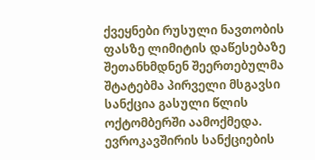ქვეყნები რუსული ნავთობის ფასზე ლიმიტის დაწესებაზე შეთანხმდნენ შეერთებულმა შტატებმა პირველი მსგავსი სანქცია გასული წლის ოქტომბერში აამოქმედა. ევროკავშირის სანქციების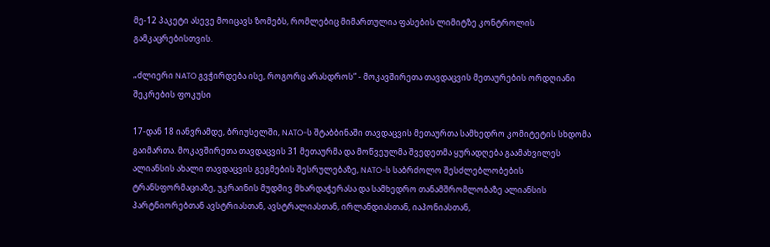მე-12 პაკეტი ასევე მოიცავს ზომებს, რომლებიც მიმართულია ფასების ლიმიტზე კონტროლის გამკაცრებისთვის.

„ძლიერი NATO გვჭირდება ისე, როგორც არასდროს“ - მოკავშირეთა თავდაცვის მეთაურების ორდღიანი შეკრების ფოკუსი

17-დან 18 იანვრამდე, ბრიუსელში, NATO-ს შტაბბინაში თავდაცვის მეთაურთა სამხედრო კომიტეტის სხდომა გაიმართა. მოკავშირეთა თავდაცვის 31 მეთაურმა და მოწვეულმა შვედეთმა ყურადღება გაამახვილეს ალიანსის ახალი თავდაცვის გეგმების შესრულებაზე, NATO-ს საბრძოლო შესძლებლობების ტრანსფორმაციაზე, უკრაინის მუდმივ მხარდაჭერასა და სამხედრო თანამშრომლობაზე ალიანსის პარტნიორებთან ავსტრიასთან, ავსტრალიასთან, ირლანდიასთან, იაპონიასთან,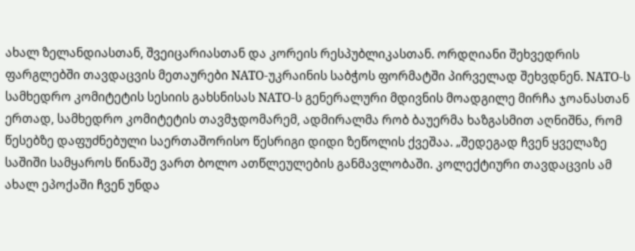ახალ ზელანდიასთან, შვეიცარიასთან და კორეის რესპუბლიკასთან. ორდღიანი შეხვედრის ფარგლებში თავდაცვის მეთაურები NATO-უკრაინის საბჭოს ფორმატში პირველად შეხვდნენ. NATO-ს სამხედრო კომიტეტის სესიის გახსნისას NATO-ს გენერალური მდივნის მოადგილე მირჩა ჯოანასთან ერთად, სამხედრო კომიტეტის თავმჯდომარემ, ადმირალმა რობ ბაუერმა ხაზგასმით აღნიშნა, რომ წესებზე დაფუძნებული საერთაშორისო წესრიგი დიდი ზეწოლის ქვეშაა. „შედეგად ჩვენ ყველაზე საშიში სამყაროს წინაშე ვართ ბოლო ათწლეულების განმავლობაში. კოლექტიური თავდაცვის ამ ახალ ეპოქაში ჩვენ უნდა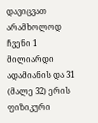დავიცვათ არამხოლოდ ჩვენი 1 მილიარდი ადამიანის და 31 (მალე 32) ერის ფიზიკური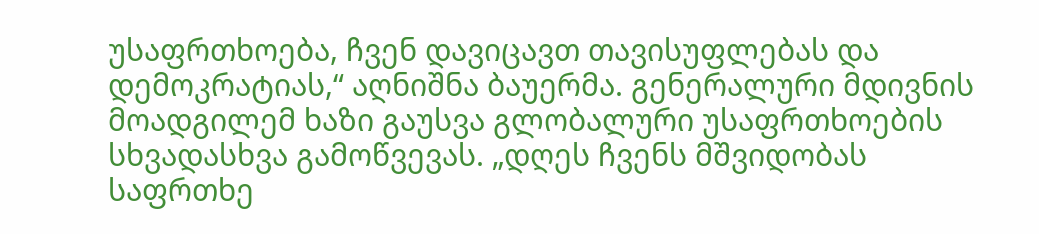უსაფრთხოება, ჩვენ დავიცავთ თავისუფლებას და დემოკრატიას,“ აღნიშნა ბაუერმა. გენერალური მდივნის მოადგილემ ხაზი გაუსვა გლობალური უსაფრთხოების სხვადასხვა გამოწვევას. „დღეს ჩვენს მშვიდობას საფრთხე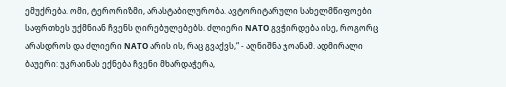ემუქრება. ომი, ტერორიზმი, არასტაბილურობა. ავტორიტარული სახელმწიფოები საფრთხეს უქმნიან ჩვენს ღირებულებებს. ძლიერი NATO გვჭირდება ისე, როგორც არასდროს და ძლიერი NATO არის ის, რაც გვაქვს,“ - აღნიშნა ჯოანამ. ადმირალი ბაუერი: უკრაინას ექნება ჩვენი მხარდაჭერა,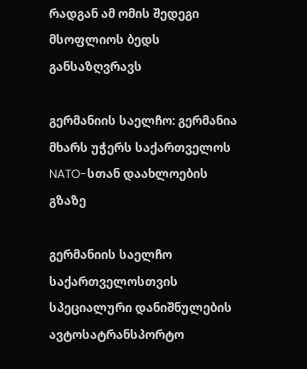რადგან ამ ომის შედეგი მსოფლიოს ბედს განსაზღვრავს

გერმანიის საელჩო: გერმანია მხარს უჭერს საქართველოს NATO-სთან დაახლოების გზაზე

გერმანიის საელჩო საქართველოსთვის სპეციალური დანიშნულების ავტოსატრანსპორტო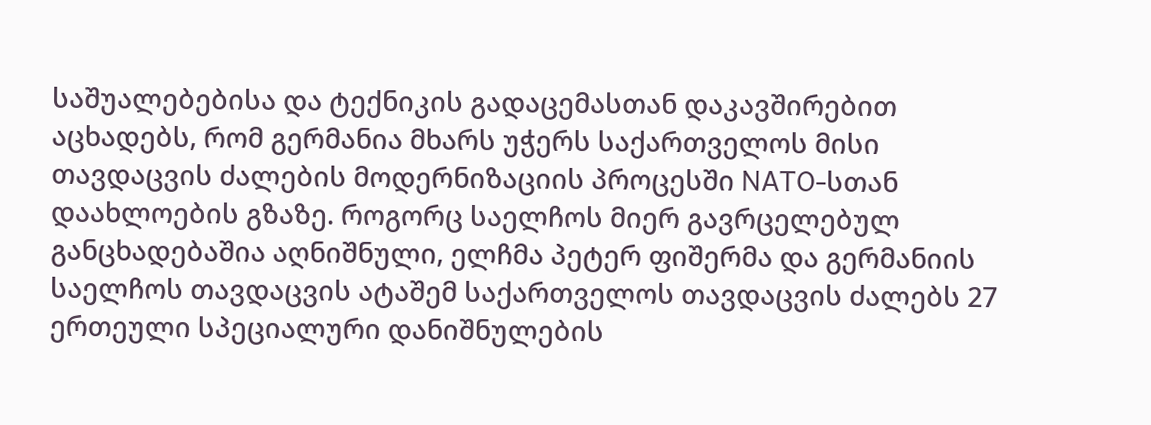საშუალებებისა და ტექნიკის გადაცემასთან დაკავშირებით აცხადებს, რომ გერმანია მხარს უჭერს საქართველოს მისი თავდაცვის ძალების მოდერნიზაციის პროცესში NATO-სთან დაახლოების გზაზე. როგორც საელჩოს მიერ გავრცელებულ განცხადებაშია აღნიშნული, ელჩმა პეტერ ფიშერმა და გერმანიის საელჩოს თავდაცვის ატაშემ საქართველოს თავდაცვის ძალებს 27 ერთეული სპეციალური დანიშნულების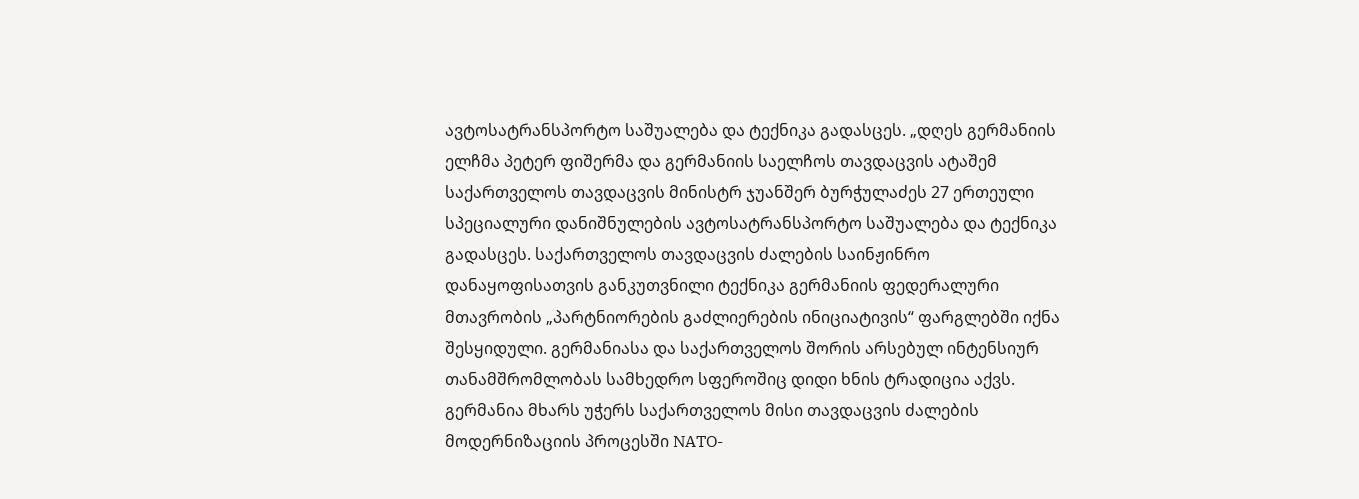ავტოსატრანსპორტო საშუალება და ტექნიკა გადასცეს. „დღეს გერმანიის ელჩმა პეტერ ფიშერმა და გერმანიის საელჩოს თავდაცვის ატაშემ საქართველოს თავდაცვის მინისტრ ჯუანშერ ბურჭულაძეს 27 ერთეული სპეციალური დანიშნულების ავტოსატრანსპორტო საშუალება და ტექნიკა გადასცეს. საქართველოს თავდაცვის ძალების საინჟინრო დანაყოფისათვის განკუთვნილი ტექნიკა გერმანიის ფედერალური მთავრობის „პარტნიორების გაძლიერების ინიციატივის“ ფარგლებში იქნა შესყიდული. გერმანიასა და საქართველოს შორის არსებულ ინტენსიურ თანამშრომლობას სამხედრო სფეროშიც დიდი ხნის ტრადიცია აქვს. გერმანია მხარს უჭერს საქართველოს მისი თავდაცვის ძალების მოდერნიზაციის პროცესში NATO-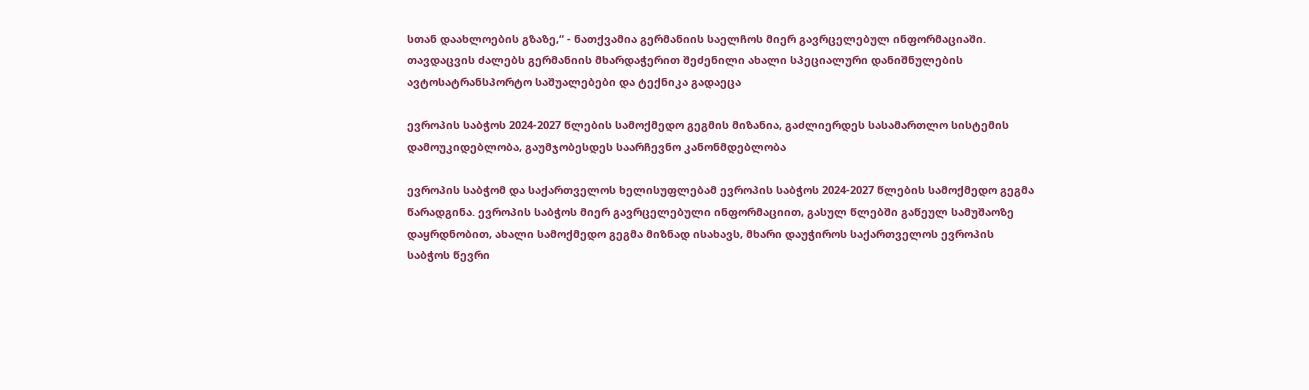სთან დაახლოების გზაზე,“ - ნათქვამია გერმანიის საელჩოს მიერ გავრცელებულ ინფორმაციაში. თავდაცვის ძალებს გერმანიის მხარდაჭერით შეძენილი ახალი სპეციალური დანიშნულების ავტოსატრანსპორტო საშუალებები და ტექნიკა გადაეცა

ევროპის საბჭოს 2024-2027 წლების სამოქმედო გეგმის მიზანია, გაძლიერდეს სასამართლო სისტემის დამოუკიდებლობა, გაუმჯობესდეს საარჩევნო კანონმდებლობა

ევროპის საბჭომ და საქართველოს ხელისუფლებამ ევროპის საბჭოს 2024-2027 წლების სამოქმედო გეგმა წარადგინა. ევროპის საბჭოს მიერ გავრცელებული ინფორმაციით, გასულ წლებში გაწეულ სამუშაოზე დაყრდნობით, ახალი სამოქმედო გეგმა მიზნად ისახავს, მხარი დაუჭიროს საქართველოს ევროპის საბჭოს წევრი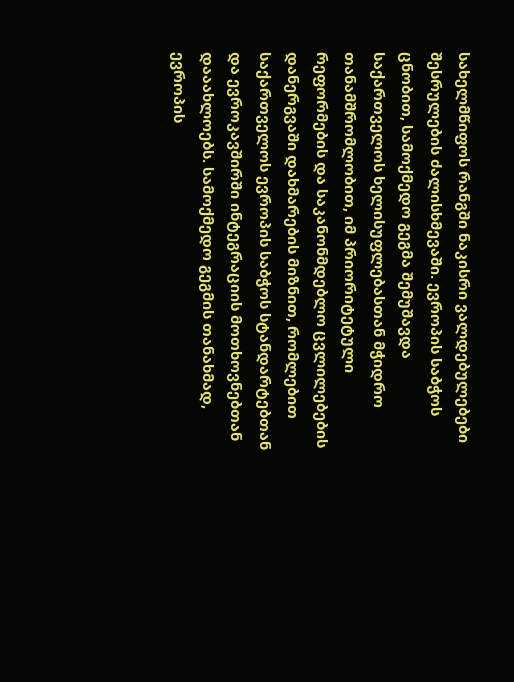სახელმწიფოს რანგში ნაკისრი ვალდებულებები შესრულების ძალისხმევაში. ევროპის საბჭოს ცნობით, სამოქმედო გეგმა შემუშავდა საქართველოს ხელისუფლებასთან მჭიდრო თანამშრომლობით, იმ პრიორიტეტული რეფორმების და საკანონმდებლო ცვლილებების დანერგვაში დახმარების მიზნით, რომლებით საქართველოს ევროპის საბჭოს სტანდარტებთან და ევროკავშირში ინტეგრაციის მოთხოვნებთან დააახლოებს. სამოქმედო გეგმის თანახმად, ევროპის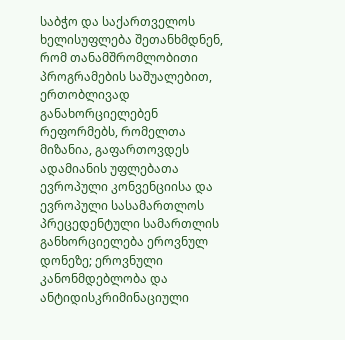საბჭო და საქართველოს ხელისუფლება შეთანხმდნენ, რომ თანამშრომლობითი პროგრამების საშუალებით, ერთობლივად განახორციელებენ რეფორმებს, რომელთა მიზანია, გაფართოვდეს ადამიანის უფლებათა ევროპული კონვენციისა და ევროპული სასამართლოს პრეცედენტული სამართლის განხორციელება ეროვნულ დონეზე; ეროვნული კანონმდებლობა და ანტიდისკრიმინაციული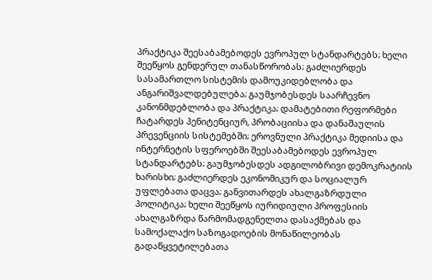პრაქტიკა შეესაბამებოდეს ევროპულ სტანდარტებს; ხელი შეეწყოს გენდერულ თანასწორობას; გაძლიერდეს სასამართლო სისტემის დამოუკიდებლობა და ანგარიშვალდებულება; გაუმჯობესდეს საარჩევნო კანონმდებლობა და პრაქტიკა; დამატებითი რეფორმები ჩატარდეს პენიტენციურ, პრობაციისა და დანაშაულის პრევენციის სისტემებში; ეროვნული პრაქტიკა მედიისა და ინტერნეტის სფეროებში შეესაბამებოდეს ევროპულ სტანდარტებს; გაუმჯობესდეს ადგილობრივი დემოკრატიის ხარისხი; გაძლიერდეს ეკონომიკურ და სოციალურ უფლებათა დაცვა; განვითარდეს ახალგაზრდული პოლიტიკა; ხელი შეეწყოს იურიდიული პროფესიის ახალგაზრდა წარმომადგენელთა დასაქმებას და სამოქალაქო საზოგადოების მონაწილეობას გადაწყვეტილებათა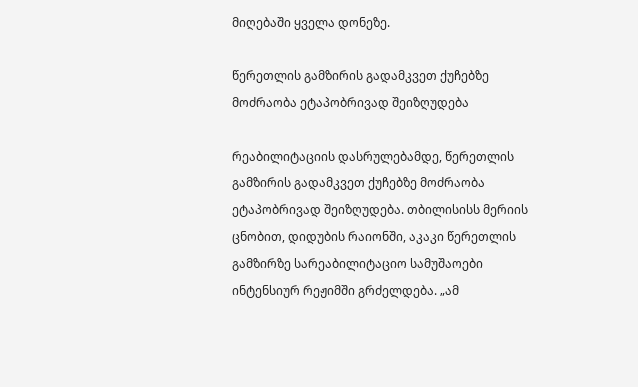მიღებაში ყველა დონეზე.

წერეთლის გამზირის გადამკვეთ ქუჩებზე მოძრაობა ეტაპობრივად შეიზღუდება

რეაბილიტაციის დასრულებამდე, წერეთლის გამზირის გადამკვეთ ქუჩებზე მოძრაობა ეტაპობრივად შეიზღუდება. თბილისისს მერიის ცნობით, დიდუბის რაიონში, აკაკი წერეთლის გამზირზე სარეაბილიტაციო სამუშაოები ინტენსიურ რეჟიმში გრძელდება. „ამ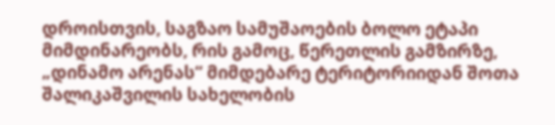დროისთვის, საგზაო სამუშაოების ბოლო ეტაპი მიმდინარეობს, რის გამოც, წერეთლის გამზირზე, „დინამო არენას“ მიმდებარე ტერიტორიიდან შოთა შალიკაშვილის სახელობის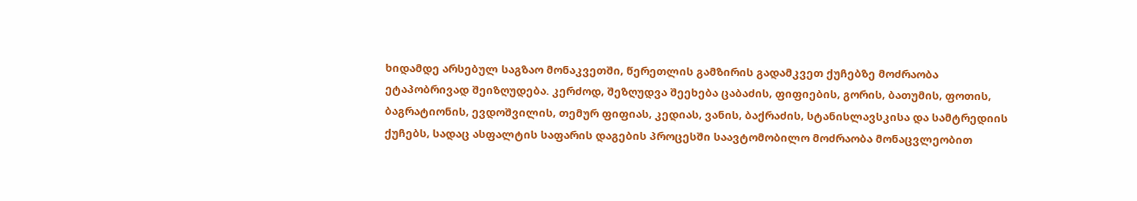ხიდამდე არსებულ საგზაო მონაკვეთში, წერეთლის გამზირის გადამკვეთ ქუჩებზე მოძრაობა ეტაპობრივად შეიზღუდება. კერძოდ, შეზღუდვა შეეხება ცაბაძის, ფიფიების, გორის, ბათუმის, ფოთის, ბაგრატიონის, ევდოშვილის, თემურ ფიფიას, კედიას, ვანის, ბაქრაძის, სტანისლავსკისა და სამტრედიის ქუჩებს, სადაც ასფალტის საფარის დაგების პროცესში საავტომობილო მოძრაობა მონაცვლეობით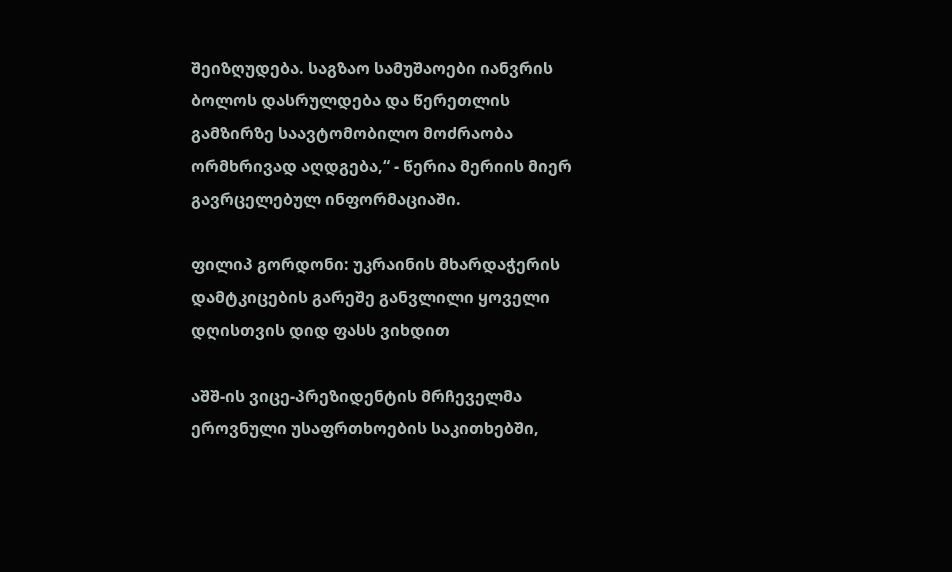შეიზღუდება. საგზაო სამუშაოები იანვრის ბოლოს დასრულდება და წერეთლის გამზირზე საავტომობილო მოძრაობა ორმხრივად აღდგება,“ - წერია მერიის მიერ გავრცელებულ ინფორმაციაში.

ფილიპ გორდონი: უკრაინის მხარდაჭერის დამტკიცების გარეშე განვლილი ყოველი დღისთვის დიდ ფასს ვიხდით

აშშ-ის ვიცე-პრეზიდენტის მრჩეველმა ეროვნული უსაფრთხოების საკითხებში,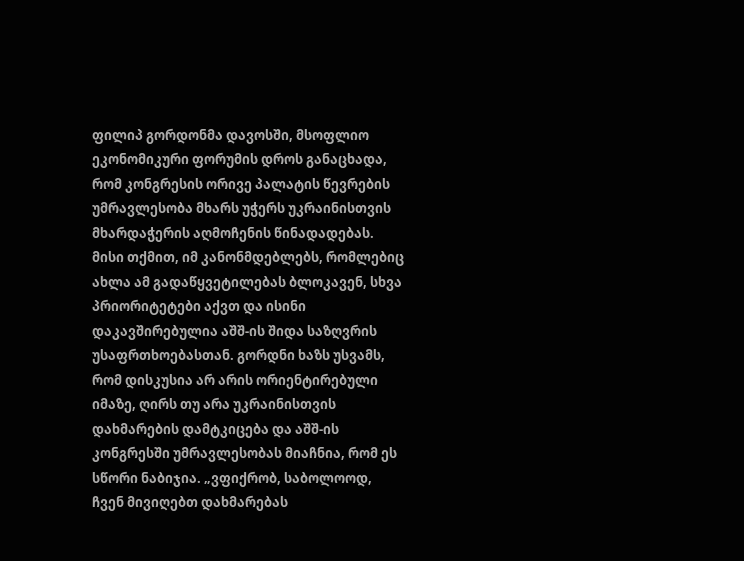ფილიპ გორდონმა დავოსში, მსოფლიო ეკონომიკური ფორუმის დროს განაცხადა, რომ კონგრესის ორივე პალატის წევრების უმრავლესობა მხარს უჭერს უკრაინისთვის მხარდაჭერის აღმოჩენის წინადადებას. მისი თქმით, იმ კანონმდებლებს, რომლებიც ახლა ამ გადაწყვეტილებას ბლოკავენ, სხვა პრიორიტეტები აქვთ და ისინი დაკავშირებულია აშშ-ის შიდა საზღვრის უსაფრთხოებასთან. გორდნი ხაზს უსვამს, რომ დისკუსია არ არის ორიენტირებული იმაზე, ღირს თუ არა უკრაინისთვის დახმარების დამტკიცება და აშშ-ის კონგრესში უმრავლესობას მიაჩნია, რომ ეს სწორი ნაბიჯია. „ვფიქრობ, საბოლოოდ, ჩვენ მივიღებთ დახმარებას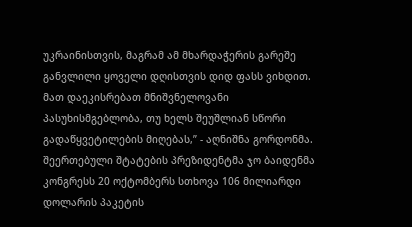უკრაინისთვის, მაგრამ ამ მხარდაჭერის გარეშე განვლილი ყოველი დღისთვის დიდ ფასს ვიხდით. მათ დაეკისრებათ მნიშვნელოვანი პასუხისმგებლობა, თუ ხელს შეუშლიან სწორი გადაწყვეტილების მიღებას,” - აღნიშნა გორდონმა. შეერთებული შტატების პრეზიდენტმა ჯო ბაიდენმა კონგრესს 20 ოქტომბერს სთხოვა 106 მილიარდი დოლარის პაკეტის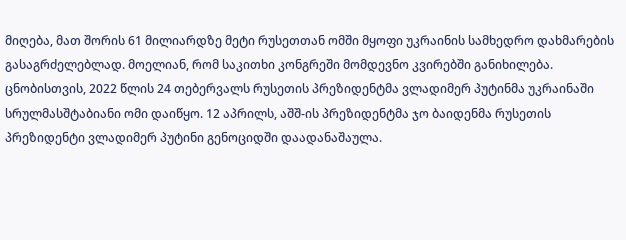მიღება, მათ შორის 61 მილიარდზე მეტი რუსეთთან ომში მყოფი უკრაინის სამხედრო დახმარების გასაგრძელებლად. მოელიან, რომ საკითხი კონგრეში მომდევნო კვირებში განიხილება. ცნობისთვის, 2022 წლის 24 თებერვალს რუსეთის პრეზიდენტმა ვლადიმერ პუტინმა უკრაინაში სრულმასშტაბიანი ომი დაიწყო. 12 აპრილს, აშშ-ის პრეზიდენტმა ჯო ბაიდენმა რუსეთის პრეზიდენტი ვლადიმერ პუტინი გენოციდში დაადანაშაულა.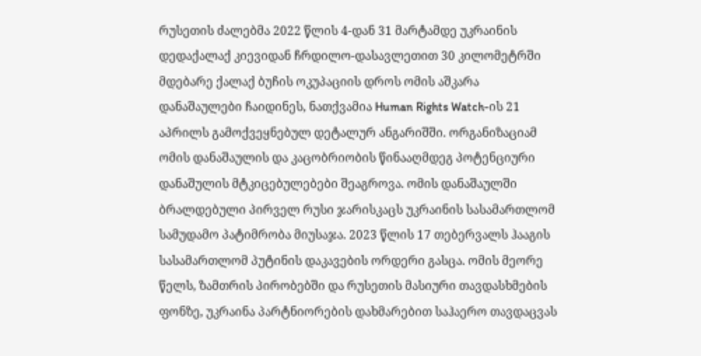რუსეთის ძალებმა 2022 წლის 4-დან 31 მარტამდე უკრაინის დედაქალაქ კიევიდან ჩრდილო-დასავლეთით 30 კილომეტრში მდებარე ქალაქ ბუჩის ოკუპაციის დროს ომის აშკარა დანაშაულები ჩაიდინეს, ნათქვამია Human Rights Watch-ის 21 აპრილს გამოქვეყნებულ დეტალურ ანგარიშში. ორგანიზაციამ ომის დანაშაულის და კაცობრიობის წინააღმდეგ პოტენციური დანაშულის მტკიცებულებები შეაგროვა. ომის დანაშაულში ბრალდებული პირველ რუსი ჯარისკაცს უკრაინის სასამართლომ სამუდამო პატიმრობა მიუსაჯა. 2023 წლის 17 თებერვალს ჰააგის სასამართლომ პუტინის დაკავების ორდერი გასცა. ომის მეორე წელს, ზამთრის პირობებში და რუსეთის მასიური თავდასხმების ფონზე, უკრაინა პარტნიორების დახმარებით საჰაერო თავდაცვას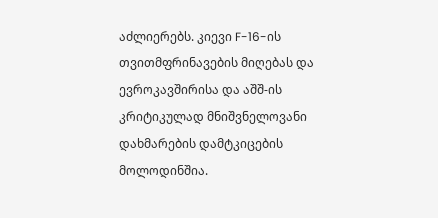აძლიერებს. კიევი F-16-ის თვითმფრინავების მიღებას და ევროკავშირისა და აშშ-ის კრიტიკულად მნიშვნელოვანი დახმარების დამტკიცების მოლოდინშია.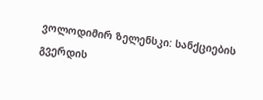ვოლოდიმირ ზელენსკი: სანქციების გვერდის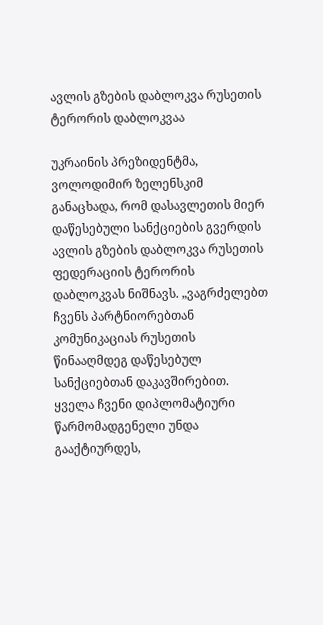ავლის გზების დაბლოკვა რუსეთის ტერორის დაბლოკვაა

უკრაინის პრეზიდენტმა, ვოლოდიმირ ზელენსკიმ განაცხადა, რომ დასავლეთის მიერ დაწესებული სანქციების გვერდის ავლის გზების დაბლოკვა რუსეთის ფედერაციის ტერორის დაბლოკვას ნიშნავს. „ვაგრძელებთ ჩვენს პარტნიორებთან კომუნიკაციას რუსეთის წინააღმდეგ დაწესებულ სანქციებთან დაკავშირებით. ყველა ჩვენი დიპლომატიური წარმომადგენელი უნდა გააქტიურდეს,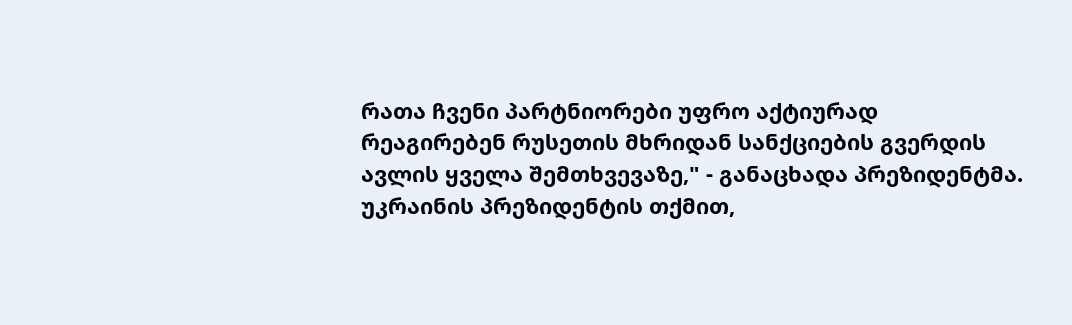რათა ჩვენი პარტნიორები უფრო აქტიურად რეაგირებენ რუსეთის მხრიდან სანქციების გვერდის ავლის ყველა შემთხვევაზე," - განაცხადა პრეზიდენტმა. უკრაინის პრეზიდენტის თქმით,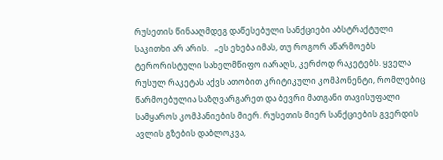რუსეთის წინააღმდეგ დაწესებული სანქციები აბსტრაქტული საკითხი არ არის.   „ეს ეხება იმას, თუ როგორ აწარმოებს ტერორისტული სახელმწიფო იარაღს, კერძოდ რაკეტებს. ყველა რუსულ რაკეტას აქვს ათობით კრიტიკული კომპონენტი, რომლებიც წარმოებულია საზღვარგარეთ და ბევრი მათგანი თავისუფალი სამყაროს კომპანიების მიერ. რუსეთის მიერ სანქციების გვერდის ავლის გზების დაბლოკვა,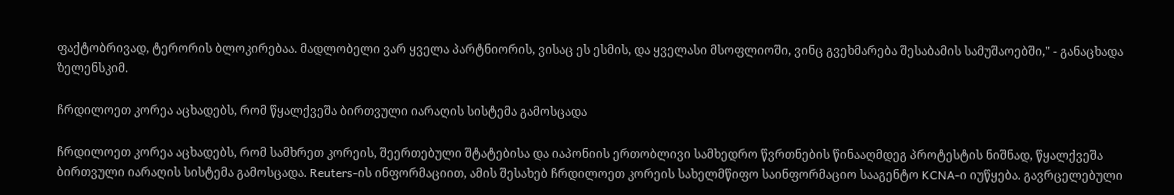ფაქტობრივად, ტერორის ბლოკირებაა. მადლობელი ვარ ყველა პარტნიორის, ვისაც ეს ესმის, და ყველასი მსოფლიოში, ვინც გვეხმარება შესაბამის სამუშაოებში," - განაცხადა ზელენსკიმ.

ჩრდილოეთ კორეა აცხადებს, რომ წყალქვეშა ბირთვული იარაღის სისტემა გამოსცადა

ჩრდილოეთ კორეა აცხადებს, რომ სამხრეთ კორეის, შეერთებული შტატებისა და იაპონიის ერთობლივი სამხედრო წვრთნების წინააღმდეგ პროტესტის ნიშნად, წყალქვეშა ბირთვული იარაღის სისტემა გამოსცადა. Reuters-ის ინფორმაციით, ამის შესახებ ჩრდილოეთ კორეის სახელმწიფო საინფორმაციო სააგენტო KCNA-ი იუწყება. გავრცელებული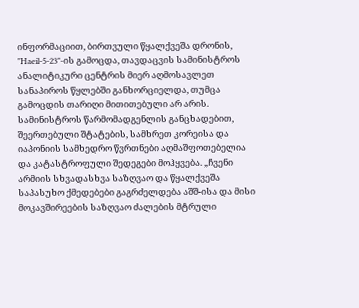ინფორმაციით, ბირთვული წყალქვეშა დრონის, "Haeil-5-23"-ის გამოცდა, თავდაცვის სამინისტროს ანალიტიკური ცენტრის მიერ აღმოსავლეთ სანაპიროს წყლებში განხორციელდა, თუმცა გამოცდის თარიღი მითითებული არ არის. სამინისტროს წარმომადგენლის განცხადებით, შეერთებული შტატების, სამხრეთ კორეისა და იაპონიის სამხედრო წვრთნები აღმაშფოთებელია და კატასტროფული შედეგები მოჰყვება. „ჩვენი არმიის სხვადასხვა საზღვაო და წყალქვეშა საპასუხო ქმედებები გაგრძელდება აშშ-ისა და მისი მოკავშირეების საზღვაო ძალების მტრული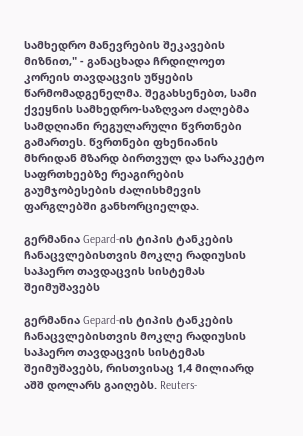სამხედრო მანევრების შეკავების მიზნით," - განაცხადა ჩრდილოეთ კორეის თავდაცვის უწყების წარმომადგენელმა. შეგახსენებთ, სამი ქვეყნის სამხედრო-საზღვაო ძალებმა სამდღიანი რეგულარული წვრთნები გამართეს. წვრთნები ფხენიანის მხრიდან მზარდ ბირთვულ და სარაკეტო საფრთხეებზე რეაგირების გაუმჯობესების ძალისხმევის ფარგლებში განხორციელდა.

გერმანია Gepard-ის ტიპის ტანკების ჩანაცვლებისთვის მოკლე რადიუსის საჰაერო თავდაცვის სისტემას შეიმუშავებს

გერმანია Gepard-ის ტიპის ტანკების ჩანაცვლებისთვის მოკლე რადიუსის საჰაერო თავდაცვის სისტემას შეიმუშავებს, რისთვისაც 1,4 მილიარდ აშშ დოლარს გაიღებს. Reuters-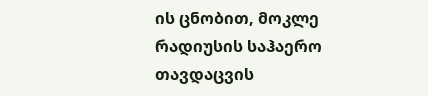ის ცნობით, მოკლე რადიუსის საჰაერო თავდაცვის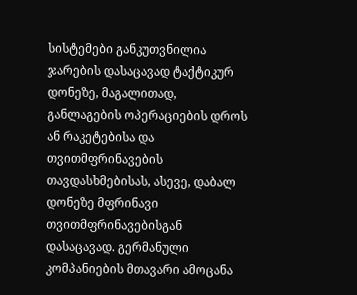სისტემები განკუთვნილია ჯარების დასაცავად ტაქტიკურ დონეზე, მაგალითად, განლაგების ოპერაციების დროს ან რაკეტებისა და თვითმფრინავების თავდასხმებისას, ასევე, დაბალ დონეზე მფრინავი თვითმფრინავებისგან დასაცავად. გერმანული კომპანიების მთავარი ამოცანა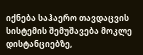იქნება საჰაერო თავდაცვის სისტემის შემუშავება მოკლე დისტანციებზე,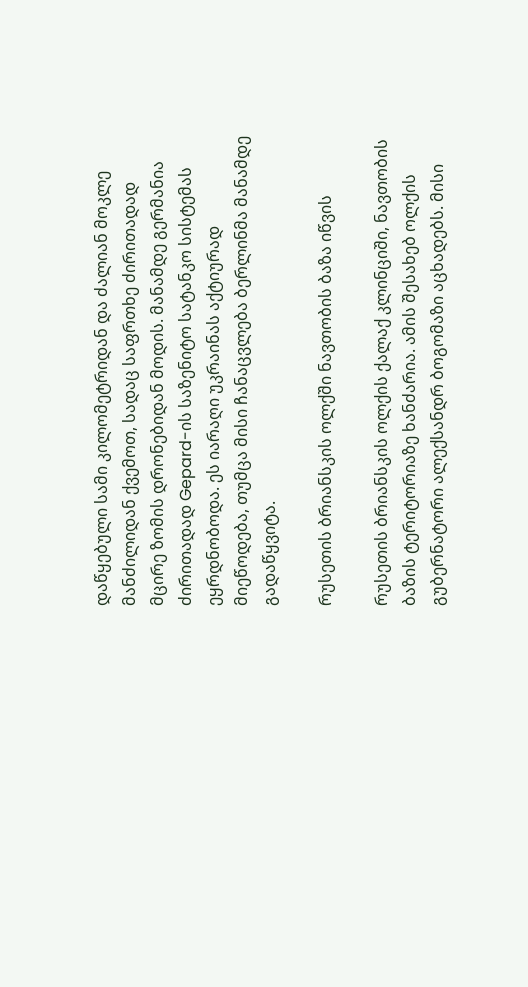დაწყებული სამი კილომეტრიდან და ძალიან მოკლე მანძილიდან ქვემოთ, სადაც საფრთხე ძირითადად მცირე ზომის დრონებიდან მოდის. მანამდე გერმანია ძირითადად Gepard-ის საზენიტო სატანკო სისტემას ეყრდნობოდა. ეს იარაღი უკრაინას აქტიურად მიეწოდება, თუმცა მისი ჩანაცვლება ბერლინმა მანამდე გადაწყვიტა.

რუსეთის ბრიანსკის ოლქში ნავთობის ბაზა იწვის

რუსეთის ბრიანსკის ოლქის ქალაქ კლინციში, ნავთობის ბაზის ტერიტორიაზე ხანძარია. ამის შესახებ ოლქის გუბერნატორი ალექსანდრ ბოგომაზი აცხადებს. მისი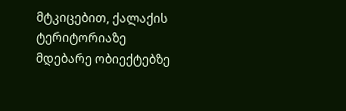მტკიცებით, ქალაქის ტერიტორიაზე მდებარე ობიექტებზე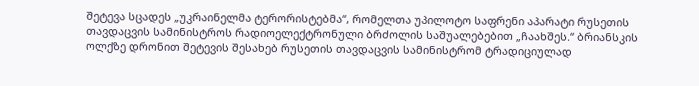შეტევა სცადეს „უკრაინელმა ტერორისტებმა“, რომელთა უპილოტო საფრენი აპარატი რუსეთის თავდაცვის სამინისტროს რადიოელექტრონული ბრძოლის საშუალებებით „ჩაახშეს.“ ბრიანსკის ოლქზე დრონით შეტევის შესახებ რუსეთის თავდაცვის სამინისტრომ ტრადიციულად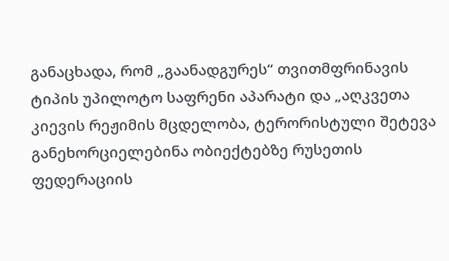განაცხადა, რომ „გაანადგურეს“ თვითმფრინავის ტიპის უპილოტო საფრენი აპარატი და „აღკვეთა კიევის რეჟიმის მცდელობა, ტერორისტული შეტევა განეხორციელებინა ობიექტებზე რუსეთის ფედერაციის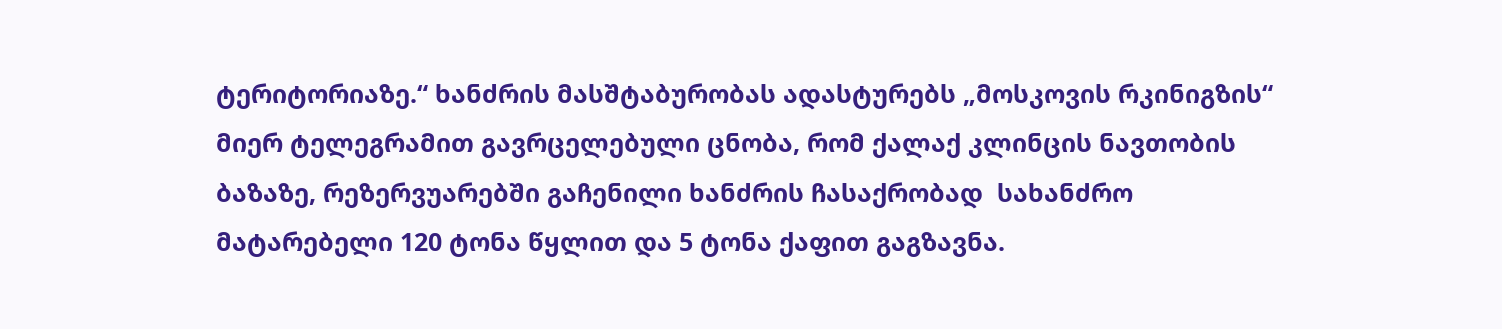ტერიტორიაზე.“ ხანძრის მასშტაბურობას ადასტურებს „მოსკოვის რკინიგზის“ მიერ ტელეგრამით გავრცელებული ცნობა, რომ ქალაქ კლინცის ნავთობის ბაზაზე, რეზერვუარებში გაჩენილი ხანძრის ჩასაქრობად  სახანძრო მატარებელი 120 ტონა წყლით და 5 ტონა ქაფით გაგზავნა.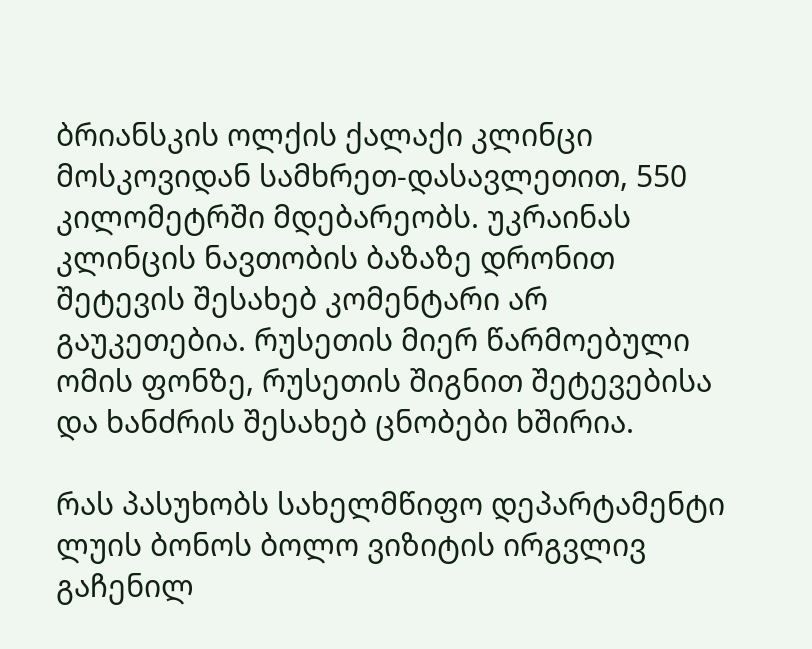ბრიანსკის ოლქის ქალაქი კლინცი მოსკოვიდან სამხრეთ-დასავლეთით, 550 კილომეტრში მდებარეობს. უკრაინას კლინცის ნავთობის ბაზაზე დრონით შეტევის შესახებ კომენტარი არ გაუკეთებია. რუსეთის მიერ წარმოებული ომის ფონზე, რუსეთის შიგნით შეტევებისა და ხანძრის შესახებ ცნობები ხშირია.

რას პასუხობს სახელმწიფო დეპარტამენტი ლუის ბონოს ბოლო ვიზიტის ირგვლივ გაჩენილ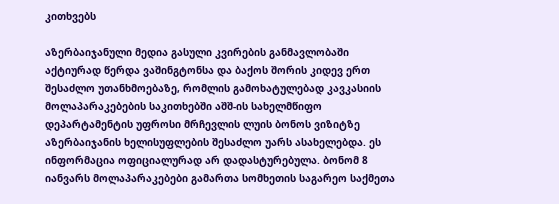კითხვებს

აზერბაიჯანული მედია გასული კვირების განმავლობაში აქტიურად წერდა ვაშინგტონსა და ბაქოს შორის კიდევ ერთ შესაძლო უთანხმოებაზე, რომლის გამოხატულებად კავკასიის მოლაპარაკებების საკითხებში აშშ-ის სახელმწიფო დეპარტამენტის უფროსი მრჩევლის ლუის ბონოს ვიზიტზე აზერბაიჯანის ხელისუფლების შესაძლო უარს ასახელებდა. ეს ინფორმაცია ოფიციალურად არ დადასტურებულა. ბონომ 8 იანვარს მოლაპარაკებები გამართა სომხეთის საგარეო საქმეთა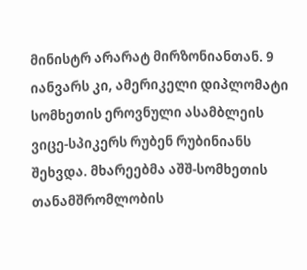მინისტრ არარატ მირზონიანთან. 9 იანვარს კი, ამერიკელი დიპლომატი სომხეთის ეროვნული ასამბლეის ვიცე-სპიკერს რუბენ რუბინიანს შეხვდა. მხარეებმა აშშ-სომხეთის თანამშრომლობის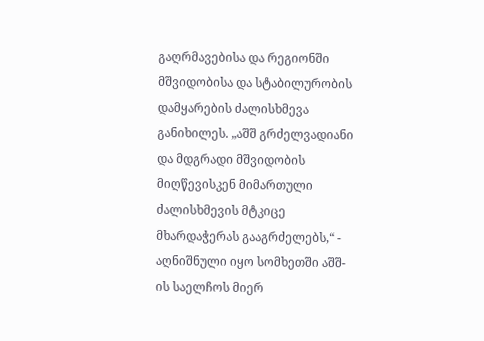გაღრმავებისა და რეგიონში მშვიდობისა და სტაბილურობის დამყარების ძალისხმევა განიხილეს. „აშშ გრძელვადიანი და მდგრადი მშვიდობის მიღწევისკენ მიმართული ძალისხმევის მტკიცე მხარდაჭერას გააგრძელებს,“ - აღნიშნული იყო სომხეთში აშშ-ის საელჩოს მიერ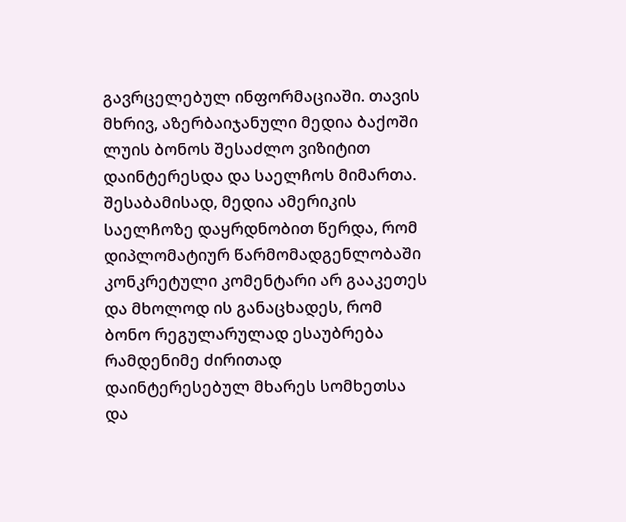გავრცელებულ ინფორმაციაში. თავის მხრივ, აზერბაიჯანული მედია ბაქოში ლუის ბონოს შესაძლო ვიზიტით დაინტერესდა და საელჩოს მიმართა. შესაბამისად, მედია ამერიკის საელჩოზე დაყრდნობით წერდა, რომ დიპლომატიურ წარმომადგენლობაში კონკრეტული კომენტარი არ გააკეთეს და მხოლოდ ის განაცხადეს, რომ ბონო რეგულარულად ესაუბრება რამდენიმე ძირითად დაინტერესებულ მხარეს სომხეთსა და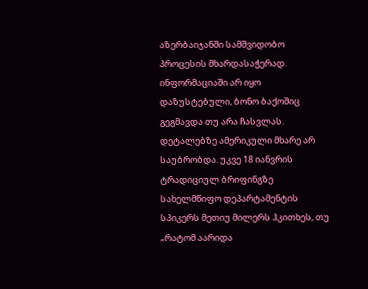აზერბაიჯანში სამშვიდობო პროცესის მხარდასაჭერად. ინფორმაციაში არ იყო დაზუსტებული, ბონო ბაქოშიც გეგმავდა თუ არა ჩასვლას. დეტალებზე ამერიკული მხარე არ საუბრობდა. უკვე 18 იანვრის ტრადიციულ ბრიფინგზე სახელმწიფო დეპარტამენტის სპიკერს მეთიუ მილერს ჰკითხეს, თუ „რატომ აარიდა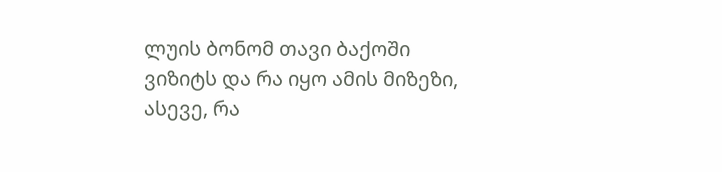ლუის ბონომ თავი ბაქოში ვიზიტს და რა იყო ამის მიზეზი, ასევე, რა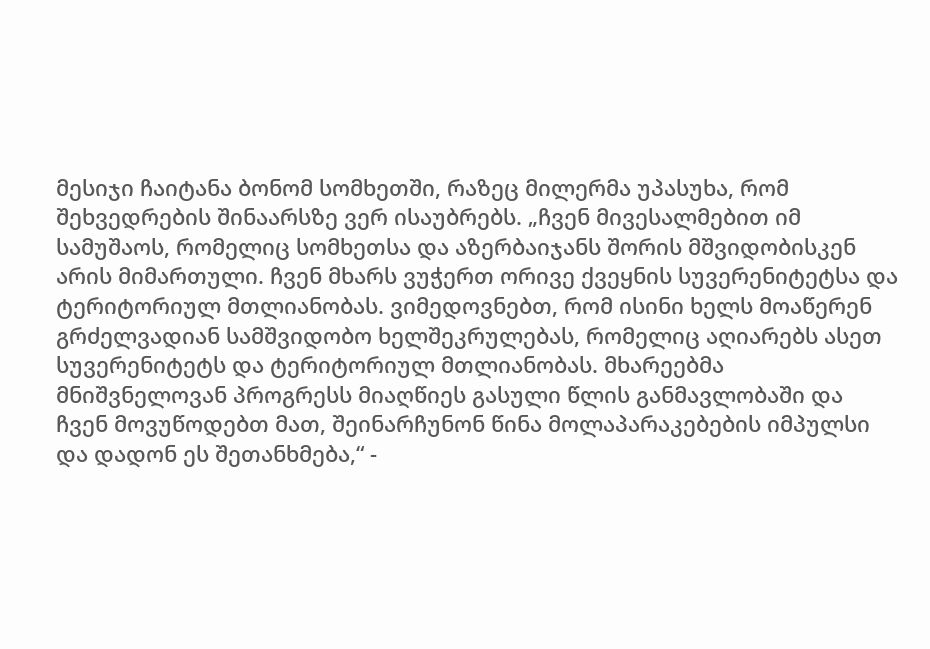მესიჯი ჩაიტანა ბონომ სომხეთში, რაზეც მილერმა უპასუხა, რომ შეხვედრების შინაარსზე ვერ ისაუბრებს. „ჩვენ მივესალმებით იმ სამუშაოს, რომელიც სომხეთსა და აზერბაიჯანს შორის მშვიდობისკენ არის მიმართული. ჩვენ მხარს ვუჭერთ ორივე ქვეყნის სუვერენიტეტსა და ტერიტორიულ მთლიანობას. ვიმედოვნებთ, რომ ისინი ხელს მოაწერენ გრძელვადიან სამშვიდობო ხელშეკრულებას, რომელიც აღიარებს ასეთ სუვერენიტეტს და ტერიტორიულ მთლიანობას. მხარეებმა მნიშვნელოვან პროგრესს მიაღწიეს გასული წლის განმავლობაში და ჩვენ მოვუწოდებთ მათ, შეინარჩუნონ წინა მოლაპარაკებების იმპულსი და დადონ ეს შეთანხმება,“ -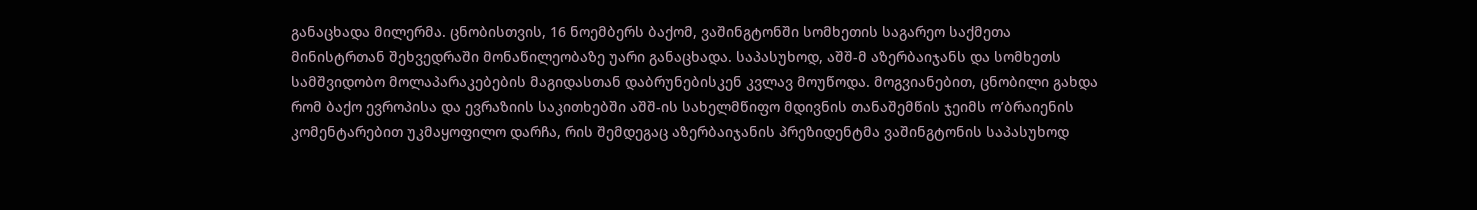განაცხადა მილერმა. ცნობისთვის, 16 ნოემბერს ბაქომ, ვაშინგტონში სომხეთის საგარეო საქმეთა მინისტრთან შეხვედრაში მონაწილეობაზე უარი განაცხადა. საპასუხოდ, აშშ-მ აზერბაიჯანს და სომხეთს სამშვიდობო მოლაპარაკებების მაგიდასთან დაბრუნებისკენ კვლავ მოუწოდა. მოგვიანებით, ცნობილი გახდა რომ ბაქო ევროპისა და ევრაზიის საკითხებში აშშ-ის სახელმწიფო მდივნის თანაშემწის ჯეიმს ო’ბრაიენის კომენტარებით უკმაყოფილო დარჩა, რის შემდეგაც აზერბაიჯანის პრეზიდენტმა ვაშინგტონის საპასუხოდ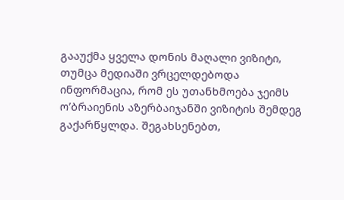გააუქმა ყველა დონის მაღალი ვიზიტი, თუმცა მედიაში ვრცელდებოდა ინფორმაცია, რომ ეს უთანხმოება ჯეიმს ო’ბრაიენის აზერბაიჯანში ვიზიტის შემდეგ გაქარწყლდა. შეგახსენებთ,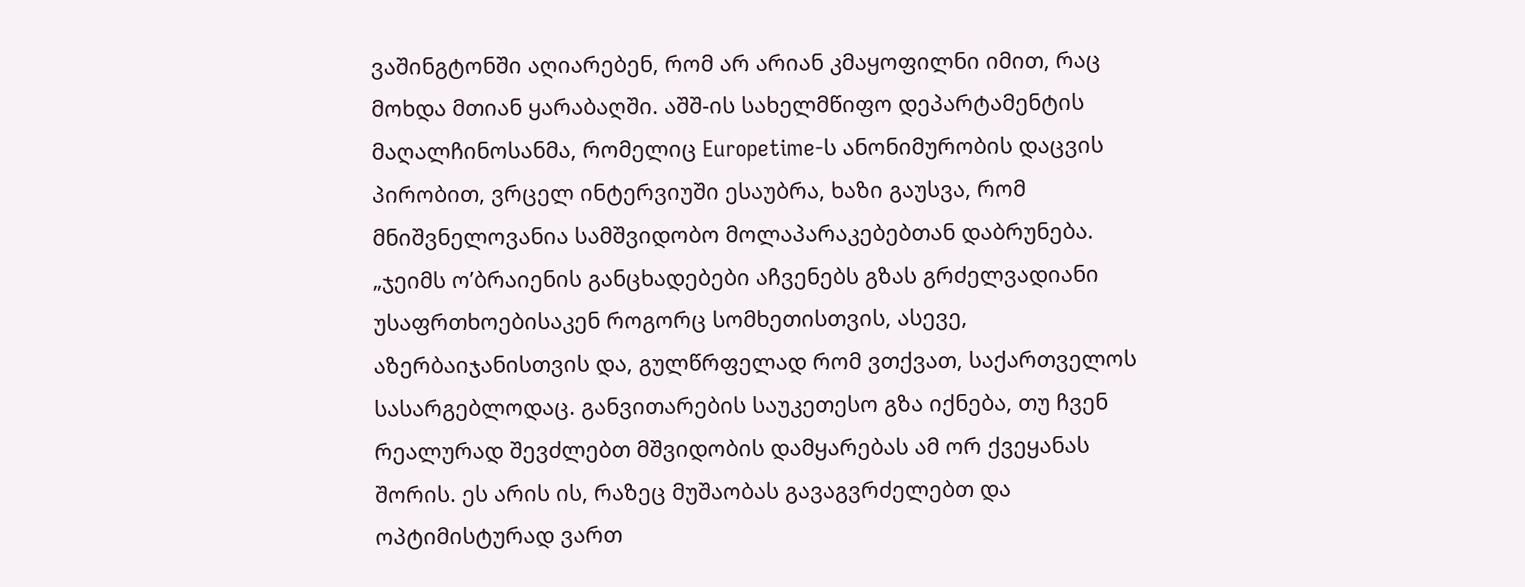ვაშინგტონში აღიარებენ, რომ არ არიან კმაყოფილნი იმით, რაც მოხდა მთიან ყარაბაღში. აშშ-ის სახელმწიფო დეპარტამენტის მაღალჩინოსანმა, რომელიც Europetime-ს ანონიმურობის დაცვის პირობით, ვრცელ ინტერვიუში ესაუბრა, ხაზი გაუსვა, რომ მნიშვნელოვანია სამშვიდობო მოლაპარაკებებთან დაბრუნება. „ჯეიმს ო’ბრაიენის განცხადებები აჩვენებს გზას გრძელვადიანი უსაფრთხოებისაკენ როგორც სომხეთისთვის, ასევე, აზერბაიჯანისთვის და, გულწრფელად რომ ვთქვათ, საქართველოს სასარგებლოდაც. განვითარების საუკეთესო გზა იქნება, თუ ჩვენ რეალურად შევძლებთ მშვიდობის დამყარებას ამ ორ ქვეყანას შორის. ეს არის ის, რაზეც მუშაობას გავაგვრძელებთ და ოპტიმისტურად ვართ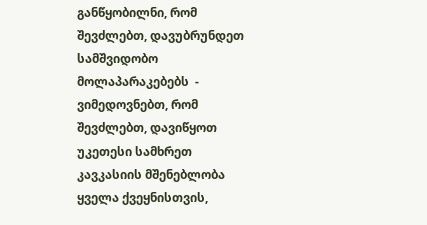განწყობილნი, რომ შევძლებთ, დავუბრუნდეთ სამშვიდობო მოლაპარაკებებს  - ვიმედოვნებთ, რომ შევძლებთ, დავიწყოთ უკეთესი სამხრეთ კავკასიის მშენებლობა ყველა ქვეყნისთვის,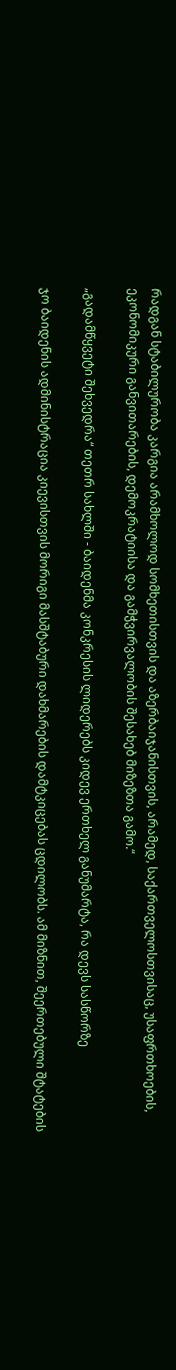რადგან სტაბილურობა კარგია არამხოლოდ სომხეთისთვის და აზერბაიჯანისთვის, არამედ, საქართველოსთვისაც, უსაფრთხოების, ეკონომიკური განვითარების, დემოკრატიისა და გამჭვირვალობის შესახებ მიზეზთა გამო.“

„გადამწყვეტი შეხვედრა“ თეთრ სახლში - ბაიდენმა კონკრესის ლიდერებს კიდევ ერთხელ განუმარტა, რა დევს სასწორზე

ჯო ბაიდენის ადმინისტრაცია კიევისთვის მორიგი მასშტაბური დახმარების დამტკიცებას ცდილობს. ამ მიზნით, შეერთებული შტატების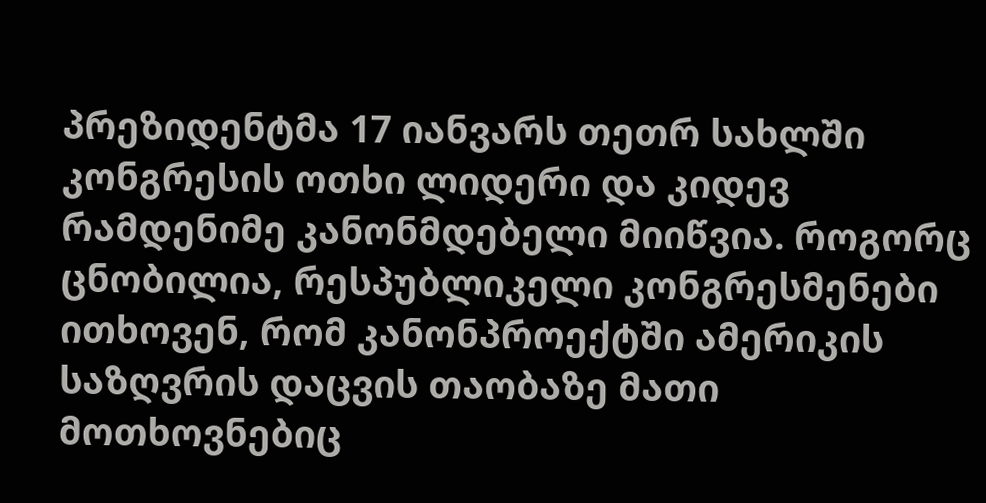პრეზიდენტმა 17 იანვარს თეთრ სახლში კონგრესის ოთხი ლიდერი და კიდევ რამდენიმე კანონმდებელი მიიწვია. როგორც ცნობილია, რესპუბლიკელი კონგრესმენები ითხოვენ, რომ კანონპროექტში ამერიკის საზღვრის დაცვის თაობაზე მათი მოთხოვნებიც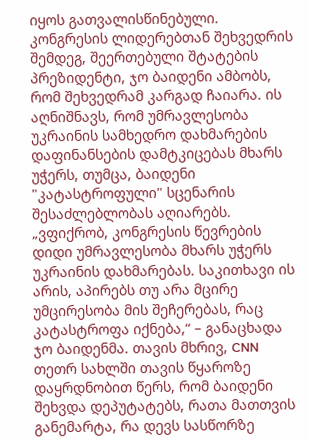იყოს გათვალისწინებული. კონგრესის ლიდერებთან შეხვედრის შემდეგ, შეერთებული შტატების პრეზიდენტი, ჯო ბაიდენი ამბობს, რომ შეხვედრამ კარგად ჩაიარა. ის აღნიშნავს, რომ უმრავლესობა უკრაინის სამხედრო დახმარების დაფინანსების დამტკიცებას მხარს უჭერს, თუმცა, ბაიდენი "კატასტროფული" სცენარის შესაძლებლობას აღიარებს.  „ვფიქრობ, კონგრესის წევრების დიდი უმრავლესობა მხარს უჭერს უკრაინის დახმარებას. საკითხავი ის არის, აპირებს თუ არა მცირე უმცირესობა მის შეჩერებას, რაც კატასტროფა იქნება,“ – განაცხადა ჯო ბაიდენმა. თავის მხრივ, CNN თეთრ სახლში თავის წყაროზე დაყრდნობით წერს, რომ ბაიდენი შეხვდა დეპუტატებს, რათა მათთვის განემარტა, რა დევს სასწორზე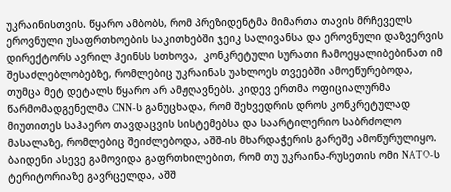უკრაინისთვის. წყარო ამბობს, რომ პრეზიდენტმა მიმართა თავის მრჩეველს ეროვნული უსაფრთხოების საკითხებში ჯეიკ სალივანსა და ეროვნული დაზვერვის დირექტორს ავრილ ჰეინსს სთხოვა,  კონკრეტული სურათი ჩამოეყალიბებინათ იმ შესაძლებლობებზე, რომლებიც უკრაინას უახლოეს თვეებში ამოეწურებოდა, თუმცა მეტ დეტალს წყარო არ ამჟღავნებს. კიდევ ერთმა ოფიციალურმა წარმომადგენელმა CNN-ს განუცხადა, რომ შეხვედრის დროს კონკრეტულად მიუთითეს საჰაერო თავდაცვის სისტემებსა და საარტილერიო საბრძოლო მასალაზე, რომლებიც შეიძლებოდა, აშშ-ის მხარდაჭერის გარეშე ამოწურულიყო. ბაიდენი ასევე გამოვიდა გაფრთხილებით, რომ თუ უკრაინა-რუსეთის ომი NATO-ს ტერიტორიაზე გავრცელდა, აშშ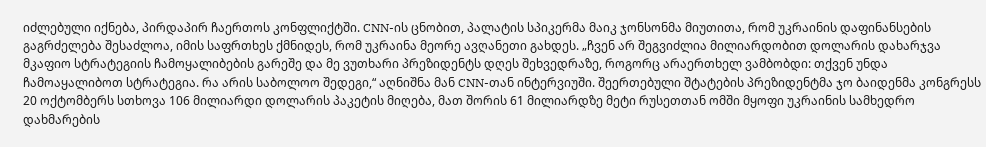იძლებული იქნება, პირდაპირ ჩაერთოს კონფლიქტში. CNN-ის ცნობით, პალატის სპიკერმა მაიკ ჯონსონმა მიუთითა, რომ უკრაინის დაფინანსების გაგრძელება შესაძლოა, იმის საფრთხეს ქმნიდეს, რომ უკრაინა მეორე ავღანეთი გახდეს. „ჩვენ არ შეგვიძლია მილიარდობით დოლარის დახარჯვა მკაფიო სტრატეგიის ჩამოყალიბების გარეშე და მე ვუთხარი პრეზიდენტს დღეს შეხვედრაზე, როგორც არაერთხელ ვამბობდი: თქვენ უნდა ჩამოაყალიბოთ სტრატეგია. რა არის საბოლოო შედეგი,“ აღნიშნა მან CNN-თან ინტერვიუში. შეერთებული შტატების პრეზიდენტმა ჯო ბაიდენმა კონგრესს 20 ოქტომბერს სთხოვა 106 მილიარდი დოლარის პაკეტის მიღება, მათ შორის 61 მილიარდზე მეტი რუსეთთან ომში მყოფი უკრაინის სამხედრო დახმარების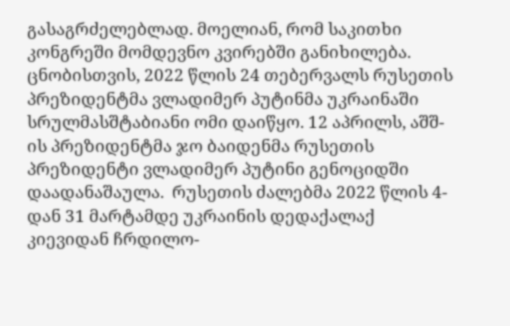გასაგრძელებლად. მოელიან, რომ საკითხი კონგრეში მომდევნო კვირებში განიხილება. ცნობისთვის, 2022 წლის 24 თებერვალს რუსეთის პრეზიდენტმა ვლადიმერ პუტინმა უკრაინაში სრულმასშტაბიანი ომი დაიწყო. 12 აპრილს, აშშ-ის პრეზიდენტმა ჯო ბაიდენმა რუსეთის პრეზიდენტი ვლადიმერ პუტინი გენოციდში დაადანაშაულა.  რუსეთის ძალებმა 2022 წლის 4-დან 31 მარტამდე უკრაინის დედაქალაქ კიევიდან ჩრდილო-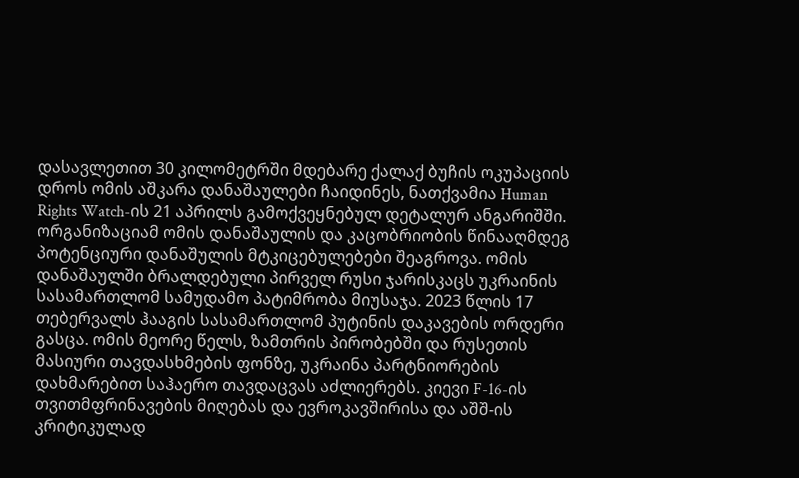დასავლეთით 30 კილომეტრში მდებარე ქალაქ ბუჩის ოკუპაციის დროს ომის აშკარა დანაშაულები ჩაიდინეს, ნათქვამია Human Rights Watch-ის 21 აპრილს გამოქვეყნებულ დეტალურ ანგარიშში. ორგანიზაციამ ომის დანაშაულის და კაცობრიობის წინააღმდეგ პოტენციური დანაშულის მტკიცებულებები შეაგროვა. ომის დანაშაულში ბრალდებული პირველ რუსი ჯარისკაცს უკრაინის სასამართლომ სამუდამო პატიმრობა მიუსაჯა. 2023 წლის 17 თებერვალს ჰააგის სასამართლომ პუტინის დაკავების ორდერი გასცა. ომის მეორე წელს, ზამთრის პირობებში და რუსეთის მასიური თავდასხმების ფონზე, უკრაინა პარტნიორების დახმარებით საჰაერო თავდაცვას აძლიერებს. კიევი F-16-ის თვითმფრინავების მიღებას და ევროკავშირისა და აშშ-ის კრიტიკულად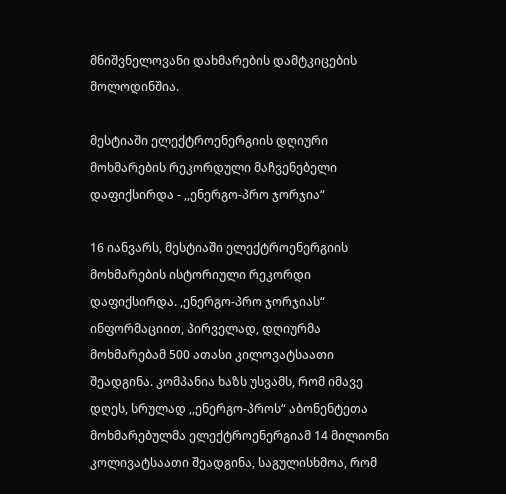მნიშვნელოვანი დახმარების დამტკიცების მოლოდინშია.

მესტიაში ელექტროენერგიის დღიური მოხმარების რეკორდული მაჩვენებელი დაფიქსირდა - ,,ენერგო-პრო ჯორჯია“

16 იანვარს, მესტიაში ელექტროენერგიის მოხმარების ისტორიული რეკორდი დაფიქსირდა. ,ენერგო-პრო ჯორჯიას“ ინფორმაციით, პირველად, დღიურმა მოხმარებამ 500 ათასი კილოვატსაათი შეადგინა. კომპანია ხაზს უსვამს, რომ იმავე დღეს, სრულად ,,ენერგო-პროს“ აბონენტეთა მოხმარებულმა ელექტროენერგიამ 14 მილიონი კოლივატსაათი შეადგინა, საგულისხმოა, რომ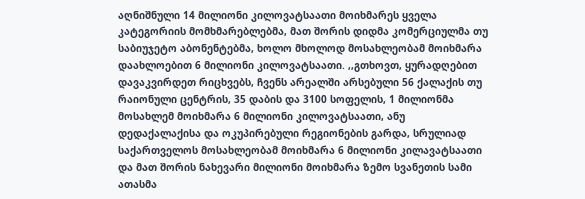აღნიშნული 14 მილიონი კილოვატსაათი მოიხმარეს ყველა კატეგორიის მომხმარებლებმა, მათ შორის დიდმა კომერციულმა თუ საბიუჯეტო აბონენტებმა, ხოლო მხოლოდ მოსახლეობამ მოიხმარა დაახლოებით 6 მილიონი კილოვატსაათი. ,,გთხოვთ, ყურადღებით დავაკვირდეთ რიცხვებს, ჩვენს არეალში არსებული 56 ქალაქის თუ რაიონული ცენტრის, 35 დაბის და 3100 სოფელის, 1 მილიონმა მოსახლემ მოიხმარა 6 მილიონი კილოვატსაათი, ანუ დედაქალაქისა და ოკუპირებული რეგიონების გარდა, სრულიად საქართველოს მოსახლეობამ მოიხმარა 6 მილიონი კილავატსაათი და მათ შორის ნახევარი მილიონი მოიხმარა ზემო სვანეთის სამი ათასმა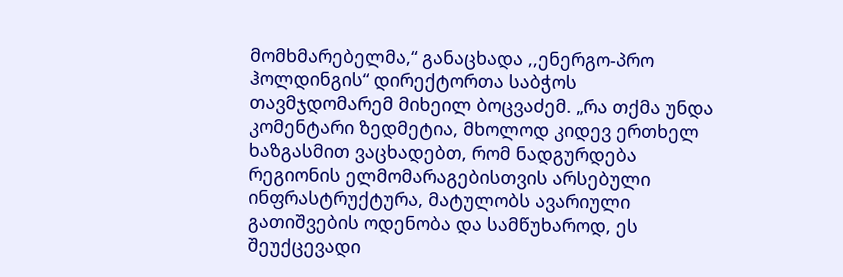მომხმარებელმა,“ განაცხადა ,,ენერგო-პრო ჰოლდინგის“ დირექტორთა საბჭოს თავმჯდომარემ მიხეილ ბოცვაძემ. „რა თქმა უნდა კომენტარი ზედმეტია, მხოლოდ კიდევ ერთხელ ხაზგასმით ვაცხადებთ, რომ ნადგურდება რეგიონის ელმომარაგებისთვის არსებული ინფრასტრუქტურა, მატულობს ავარიული გათიშვების ოდენობა და სამწუხაროდ, ეს შეუქცევადი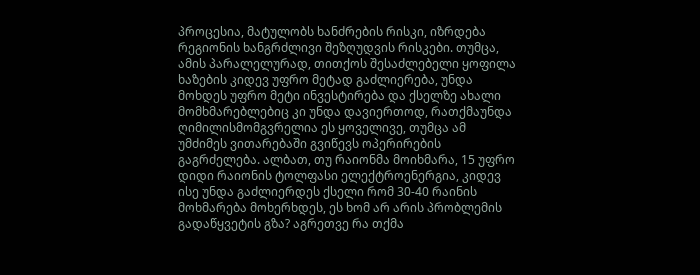პროცესია, მატულობს ხანძრების რისკი, იზრდება რეგიონის ხანგრძლივი შეზღუდვის რისკები. თუმცა, ამის პარალელურად, თითქოს შესაძლებელი ყოფილა ხაზების კიდევ უფრო მეტად გაძლიერება, უნდა მოხდეს უფრო მეტი ინვესტირება და ქსელზე ახალი მომხმარებლებიც კი უნდა დავიერთოდ, რათქმაუნდა ღიმილისმომგვრელია ეს ყოველივე, თუმცა ამ უმძიმეს ვითარებაში გვიწევს ოპერირების გაგრძელება. ალბათ, თუ რაიონმა მოიხმარა, 15 უფრო დიდი რაიონის ტოლფასი ელექტროენერგია, კიდევ ისე უნდა გაძლიერდეს ქსელი რომ 30-40 რაინის მოხმარება მოხერხდეს, ეს ხომ არ არის პრობლემის გადაწყვეტის გზა? აგრეთვე რა თქმა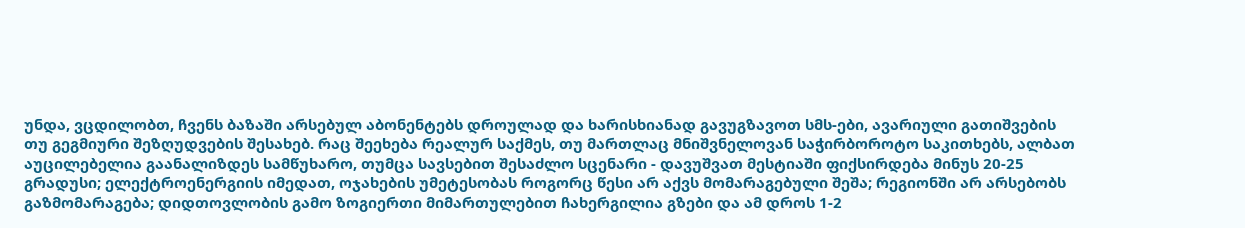უნდა, ვცდილობთ, ჩვენს ბაზაში არსებულ აბონენტებს დროულად და ხარისხიანად გავუგზავოთ სმს-ები, ავარიული გათიშვების თუ გეგმიური შეზღუდვების შესახებ. რაც შეეხება რეალურ საქმეს, თუ მართლაც მნიშვნელოვან საჭირბოროტო საკითხებს, ალბათ აუცილებელია გაანალიზდეს სამწუხარო, თუმცა სავსებით შესაძლო სცენარი - დავუშვათ მესტიაში ფიქსირდება მინუს 20-25 გრადუსი; ელექტროენერგიის იმედათ, ოჯახების უმეტესობას როგორც წესი არ აქვს მომარაგებული შეშა; რეგიონში არ არსებობს გაზმომარაგება; დიდთოვლობის გამო ზოგიერთი მიმართულებით ჩახერგილია გზები და ამ დროს 1-2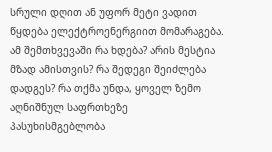სრული დღით ან უფორ მეტი ვადით წყდება ელექტროენერგიით მომარაგება. ამ შემთხვევაში რა ხდება? არის მესტია მზად ამისთვის? რა შედეგი შეიძლება დადგეს? რა თქმა უნდა, ყოველ ზემო აღნიშნულ საფრთხეზე პასუხისმგებლობა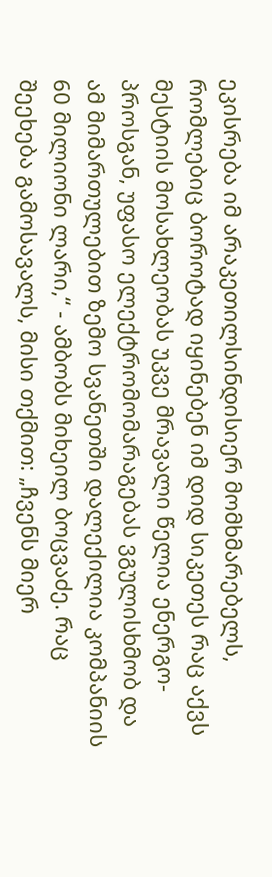ეკისრება იმ არაკეთილსინდისიერ მომხმარებელს, რომლებიც ბოროტად იყინებენ იმ დიდ სიკეთეს რაც აქვს მესტიის მოსახლეობას უკვე მრავალი წელია ენერგო-პროსგან, უფასო ელექტრომომარაგებას ვგულისხმობ და ამ მიმართულებით ზემო სვანეთში დალექილია კომპანიის 60 მილიონი ლარი,“ - ამბობს მიხეილ ბოცვაძე. რაც შეეხება გამოსავალს, მისი თქმით: „ჩვენს მიერ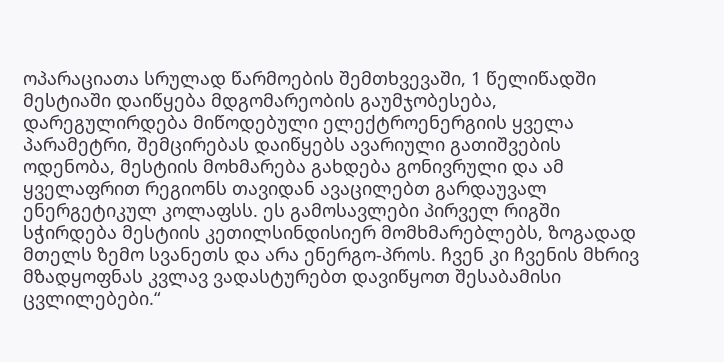ოპარაციათა სრულად წარმოების შემთხვევაში, 1 წელიწადში მესტიაში დაიწყება მდგომარეობის გაუმჯობესება, დარეგულირდება მიწოდებული ელექტროენერგიის ყველა პარამეტრი, შემცირებას დაიწყებს ავარიული გათიშვების ოდენობა, მესტიის მოხმარება გახდება გონივრული და ამ ყველაფრით რეგიონს თავიდან ავაცილებთ გარდაუვალ ენერგეტიკულ კოლაფსს. ეს გამოსავლები პირველ რიგში სჭირდება მესტიის კეთილსინდისიერ მომხმარებლებს, ზოგადად მთელს ზემო სვანეთს და არა ენერგო-პროს. ჩვენ კი ჩვენის მხრივ მზადყოფნას კვლავ ვადასტურებთ დავიწყოთ შესაბამისი ცვლილებები.“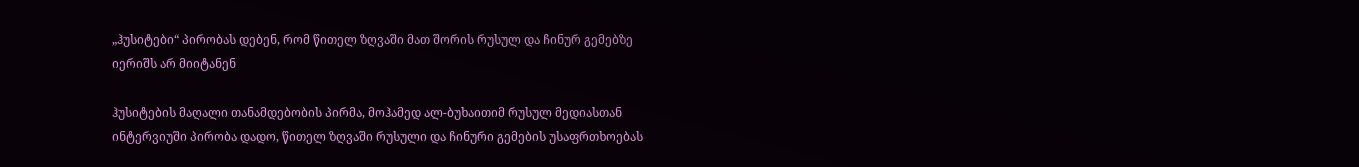„ჰუსიტები“ პირობას დებენ, რომ წითელ ზღვაში მათ შორის რუსულ და ჩინურ გემებზე იერიშს არ მიიტანენ

ჰუსიტების მაღალი თანამდებობის პირმა, მოჰამედ ალ-ბუხაითიმ რუსულ მედიასთან ინტერვიუში პირობა დადო, წითელ ზღვაში რუსული და ჩინური გემების უსაფრთხოებას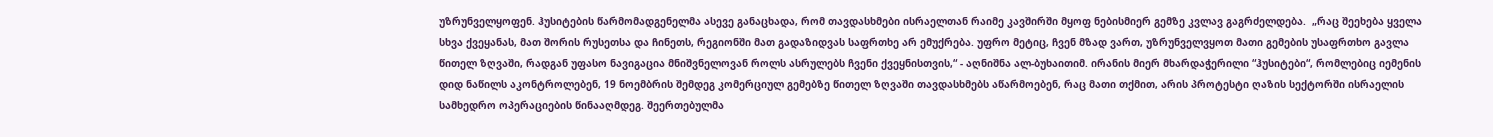უზრუნველყოფენ. ჰუსიტების წარმომადგენელმა ასევე განაცხადა, რომ თავდასხმები ისრაელთან რაიმე კავშირში მყოფ ნებისმიერ გემზე კვლავ გაგრძელდება.  „რაც შეეხება ყველა სხვა ქვეყანას, მათ შორის რუსეთსა და ჩინეთს, რეგიონში მათ გადაზიდვას საფრთხე არ ემუქრება. უფრო მეტიც, ჩვენ მზად ვართ, უზრუნველვყოთ მათი გემების უსაფრთხო გავლა წითელ ზღვაში, რადგან უფასო ნავიგაცია მნიშვნელოვან როლს ასრულებს ჩვენი ქვეყნისთვის,“ - აღნიშნა ალ-ბუხაითიმ. ირანის მიერ მხარდაჭერილი “ჰუსიტები“, რომლებიც იემენის დიდ ნაწილს აკონტროლებენ, 19 ნოემბრის შემდეგ კომერციულ გემებზე წითელ ზღვაში თავდასხმებს აწარმოებენ, რაც მათი თქმით, არის პროტესტი ღაზის სექტორში ისრაელის სამხედრო ოპერაციების წინააღმდეგ. შეერთებულმა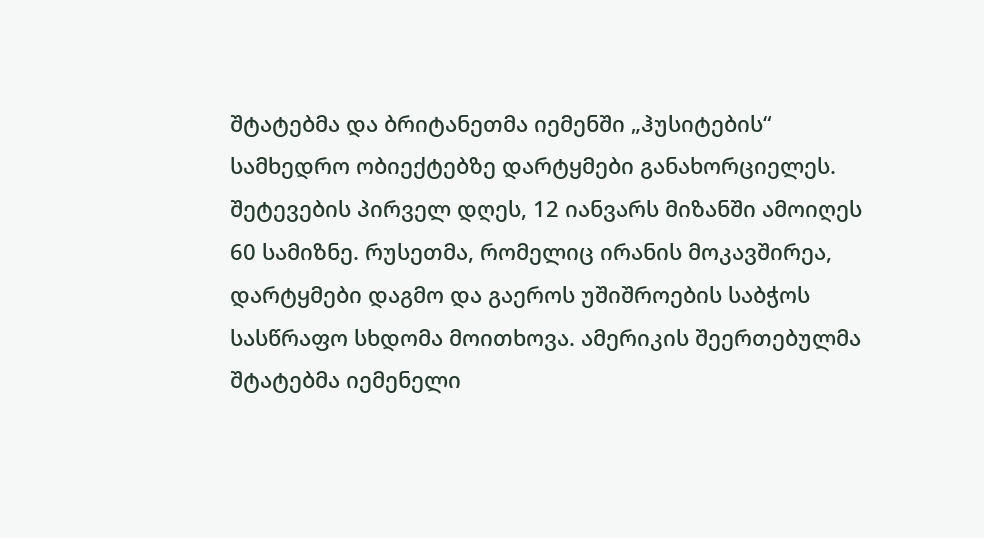შტატებმა და ბრიტანეთმა იემენში „ჰუსიტების“ სამხედრო ობიექტებზე დარტყმები განახორციელეს. შეტევების პირველ დღეს, 12 იანვარს მიზანში ამოიღეს 60 სამიზნე. რუსეთმა, რომელიც ირანის მოკავშირეა, დარტყმები დაგმო და გაეროს უშიშროების საბჭოს სასწრაფო სხდომა მოითხოვა. ამერიკის შეერთებულმა შტატებმა იემენელი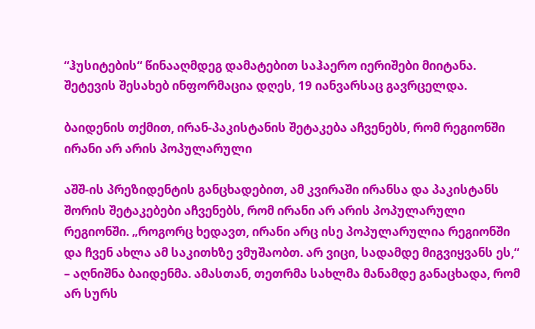“ჰუსიტების“ წინააღმდეგ დამატებით საჰაერო იერიშები მიიტანა. შეტევის შესახებ ინფორმაცია დღეს, 19 იანვარსაც გავრცელდა.

ბაიდენის თქმით, ირან-პაკისტანის შეტაკება აჩვენებს, რომ რეგიონში ირანი არ არის პოპულარული

აშშ-ის პრეზიდენტის განცხადებით, ამ კვირაში ირანსა და პაკისტანს შორის შეტაკებები აჩვენებს, რომ ირანი არ არის პოპულარული რეგიონში. „როგორც ხედავთ, ირანი არც ისე პოპულარულია რეგიონში და ჩვენ ახლა ამ საკითხზე ვმუშაობთ. არ ვიცი, სადამდე მიგვიყვანს ეს,“ – აღნიშნა ბაიდენმა. ამასთან, თეთრმა სახლმა მანამდე განაცხადა, რომ არ სურს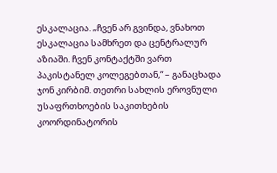ესკალაცია. „ჩვენ არ გვინდა, ვნახოთ ესკალაცია სამხრეთ და ცენტრალურ აზიაში. ჩვენ კონტაქტში ვართ პაკისტანელ კოლეგებთან,“ – განაცხადა ჯონ კირბიმ. თეთრი სახლის ეროვნული უსაფრთხოების საკითხების კოორდინატორის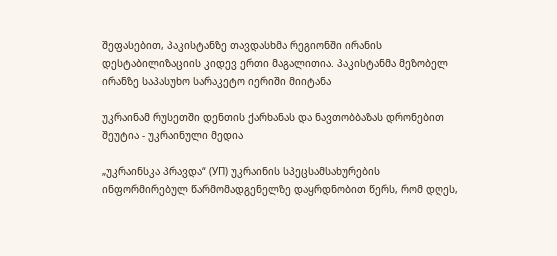შეფასებით, პაკისტანზე თავდასხმა რეგიონში ირანის დესტაბილიზაციის კიდევ ერთი მაგალითია. პაკისტანმა მეზობელ ირანზე საპასუხო სარაკეტო იერიში მიიტანა

უკრაინამ რუსეთში დენთის ქარხანას და ნავთობბაზას დრონებით შეუტია - უკრაინული მედია

„უკრაინსკა პრავდა“ (УП) უკრაინის სპეცსამსახურების ინფორმირებულ წარმომადგენელზე დაყრდნობით წერს, რომ დღეს,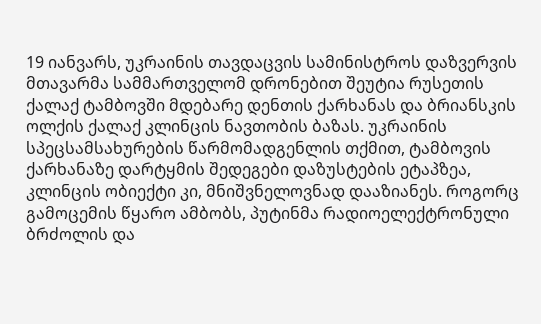19 იანვარს, უკრაინის თავდაცვის სამინისტროს დაზვერვის მთავარმა სამმართველომ დრონებით შეუტია რუსეთის ქალაქ ტამბოვში მდებარე დენთის ქარხანას და ბრიანსკის ოლქის ქალაქ კლინცის ნავთობის ბაზას. უკრაინის სპეცსამსახურების წარმომადგენლის თქმით, ტამბოვის ქარხანაზე დარტყმის შედეგები დაზუსტების ეტაპზეა, კლინცის ობიექტი კი, მნიშვნელოვნად დააზიანეს. როგორც გამოცემის წყარო ამბობს, პუტინმა რადიოელექტრონული ბრძოლის და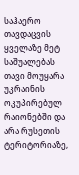საჰაერო თავდაცვის ყველაზე მეტ საშუალებას თავი მოუყარა უკრაინის ოკუპირებულ რაიონებში და არა რუსეთის ტერიტორიაზე,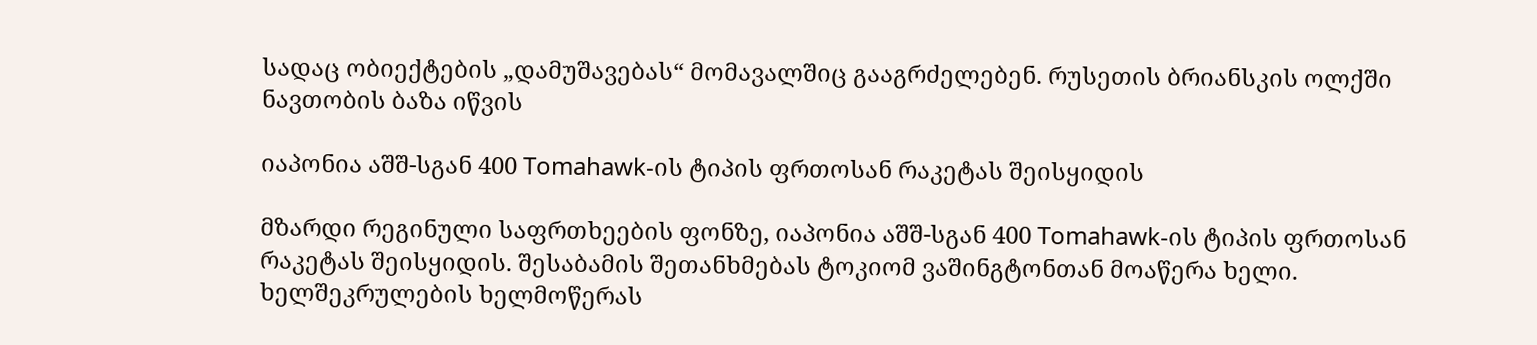სადაც ობიექტების „დამუშავებას“ მომავალშიც გააგრძელებენ. რუსეთის ბრიანსკის ოლქში ნავთობის ბაზა იწვის

იაპონია აშშ-სგან 400 Tomahawk-ის ტიპის ფრთოსან რაკეტას შეისყიდის

მზარდი რეგინული საფრთხეების ფონზე, იაპონია აშშ-სგან 400 Tomahawk-ის ტიპის ფრთოსან რაკეტას შეისყიდის. შესაბამის შეთანხმებას ტოკიომ ვაშინგტონთან მოაწერა ხელი. ხელშეკრულების ხელმოწერას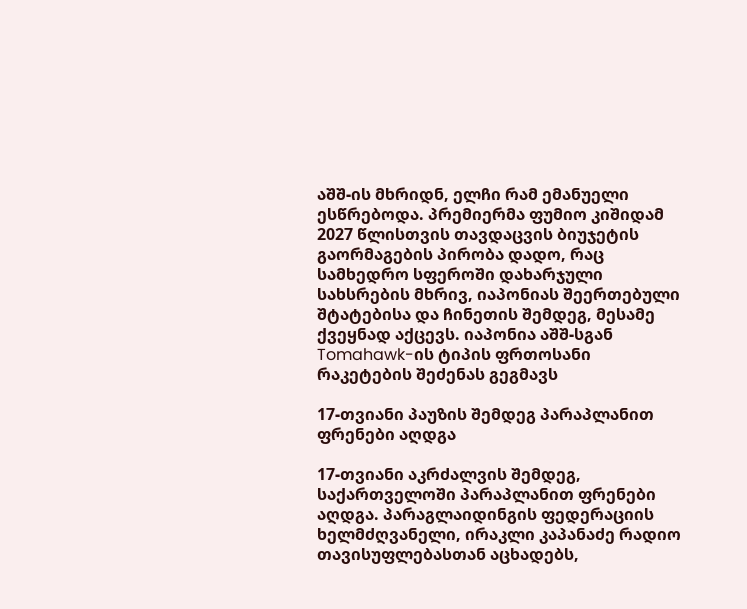აშშ-ის მხრიდნ, ელჩი რამ ემანუელი ესწრებოდა. პრემიერმა ფუმიო კიშიდამ 2027 წლისთვის თავდაცვის ბიუჯეტის გაორმაგების პირობა დადო, რაც სამხედრო სფეროში დახარჯული სახსრების მხრივ, იაპონიას შეერთებული შტატებისა და ჩინეთის შემდეგ, მესამე ქვეყნად აქცევს. იაპონია აშშ-სგან Tomahawk-ის ტიპის ფრთოსანი რაკეტების შეძენას გეგმავს

17-თვიანი პაუზის შემდეგ პარაპლანით ფრენები აღდგა

17-თვიანი აკრძალვის შემდეგ, საქართველოში პარაპლანით ფრენები აღდგა. პარაგლაიდინგის ფედერაციის ხელმძღვანელი, ირაკლი კაპანაძე რადიო თავისუფლებასთან აცხადებს,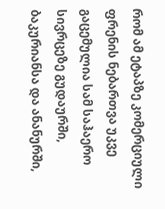რომ ამ ეტაპზე კომერციული ფრენის ნებართვა უკვე გაცემულია სამ საჰაერო სივრცეზე გუდაურში, ბაკურიანსა და ანანურში,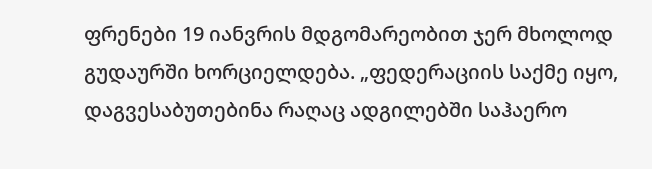ფრენები 19 იანვრის მდგომარეობით ჯერ მხოლოდ გუდაურში ხორციელდება. „ფედერაციის საქმე იყო, დაგვესაბუთებინა რაღაც ადგილებში საჰაერო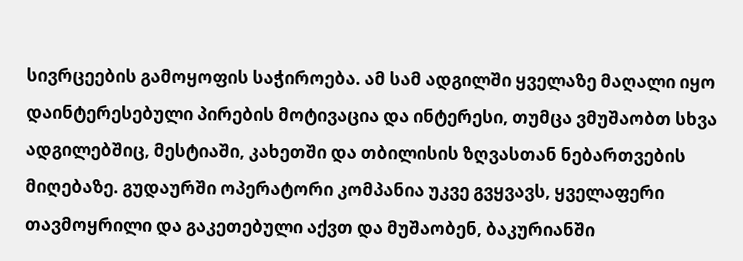სივრცეების გამოყოფის საჭიროება. ამ სამ ადგილში ყველაზე მაღალი იყო დაინტერესებული პირების მოტივაცია და ინტერესი, თუმცა ვმუშაობთ სხვა ადგილებშიც, მესტიაში, კახეთში და თბილისის ზღვასთან ნებართვების მიღებაზე. გუდაურში ოპერატორი კომპანია უკვე გვყვავს, ყველაფერი თავმოყრილი და გაკეთებული აქვთ და მუშაობენ, ბაკურიანში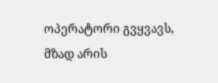ოპერატორი გვყვავს, მზად არის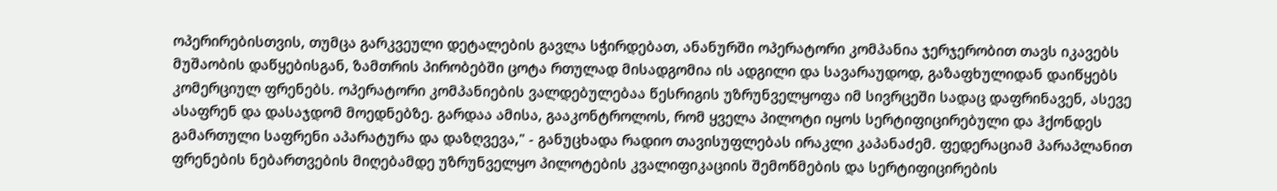ოპერირებისთვის, თუმცა გარკვეული დეტალების გავლა სჭირდებათ, ანანურში ოპერატორი კომპანია ჯერჯერობით თავს იკავებს მუშაობის დაწყებისგან, ზამთრის პირობებში ცოტა რთულად მისადგომია ის ადგილი და სავარაუდოდ, გაზაფხულიდან დაიწყებს კომერციულ ფრენებს. ოპერატორი კომპანიების ვალდებულებაა წესრიგის უზრუნველყოფა იმ სივრცეში სადაც დაფრინავენ, ასევე ასაფრენ და დასაჯდომ მოედნებზე. გარდაა ამისა, გააკონტროლოს, რომ ყველა პილოტი იყოს სერტიფიცირებული და ჰქონდეს გამართული საფრენი აპარატურა და დაზღვევა," - განუცხადა რადიო თავისუფლებას ირაკლი კაპანაძემ. ფედერაციამ პარაპლანით ფრენების ნებართვების მიღებამდე უზრუნველყო პილოტების კვალიფიკაციის შემოწმების და სერტიფიცირების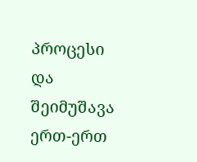პროცესი და შეიმუშავა ერთ-ერთ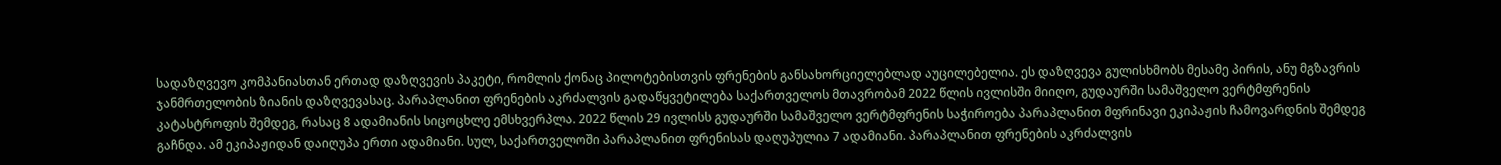სადაზღვევო კომპანიასთან ერთად დაზღვევის პაკეტი, რომლის ქონაც პილოტებისთვის ფრენების განსახორციელებლად აუცილებელია. ეს დაზღვევა გულისხმობს მესამე პირის, ანუ მგზავრის ჯანმრთელობის ზიანის დაზღვევასაც. პარაპლანით ფრენების აკრძალვის გადაწყვეტილება საქართველოს მთავრობამ 2022 წლის ივლისში მიიღო, გუდაურში სამაშველო ვერტმფრენის კატასტროფის შემდეგ, რასაც 8 ადამიანის სიცოცხლე ემსხვერპლა. 2022 წლის 29 ივლისს გუდაურში სამაშველო ვერტმფრენის საჭიროება პარაპლანით მფრინავი ეკიპაჟის ჩამოვარდნის შემდეგ გაჩნდა. ამ ეკიპაჟიდან დაიღუპა ერთი ადამიანი. სულ, საქართველოში პარაპლანით ფრენისას დაღუპულია 7 ადამიანი. პარაპლანით ფრენების აკრძალვის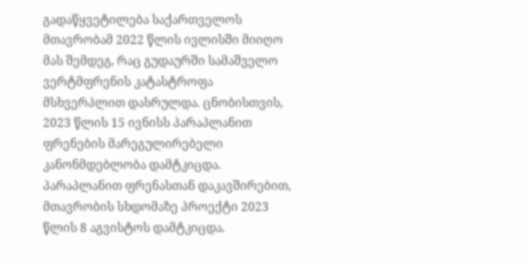გადაწყვეტილება საქართველოს მთავრობამ 2022 წლის ივლისში მიიღო მას შემდეგ, რაც გუდაურში სამაშველო ვერტმფრენის კატასტროფა მსხვერპლით დასრულდა. ცნობისთვის, 2023 წლის 15 ივნისს პარაპლანით ფრენების მარეგულირებელი კანონმდებლობა დამტკიცდა. პარაპლანით ფრენასთან დაკავშირებით, მთავრობის სხდომაზე პროექტი 2023 წლის 8 აგვისტოს დამტკიცდა.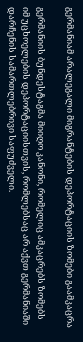გერმანიამ არალეგალი მიგრანტების დეპორტაციის ზომები გაამკაცრა

გერმანიის ბუნდესტაგმა მიიღო კანონი, რომელიც ამკაცრებს ზომებს იმ უცხოელების დეპორტაციისთვის, რომლებსაც არ აქვთ გერმანიაში დარჩენის სამართლებრივი საფუძველი.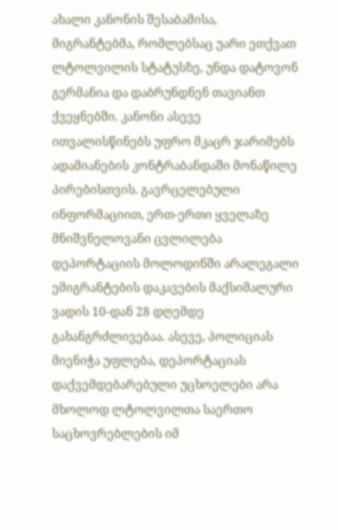ახალი კანონის შესაბამისა, მიგრანტებმა, რომლებსაც უარი ეთქვათ ლტოლვილის სტატუსზე, უნდა დატოვონ გერმანია და დაბრუნდნენ თავიანთ ქვეყნებში. კანონი ასევე ითვალისწინებს უფრო მკაცრ ჯარიმებს ადამიანების კონტრაბანდაში მონაწილე პირებისთვის. გავრცელებული ინფორმაციით, ერთ-ერთი ყველაზე მნიშვნელოვანი ცვლილება დეპორტაციის მოლოდინში არალეგალი ემიგრანტების დაკავების მაქსიმალური ვადის 10-დან 28 დღემდე გახანგრძლივებაა. ასევე, პოლიციას მიენიჭა უფლება, დეპორტაციას დაქვემდებარებული უცხოელები არა მხოლოდ ლტოლვილთა საერთო საცხოვრებლების იმ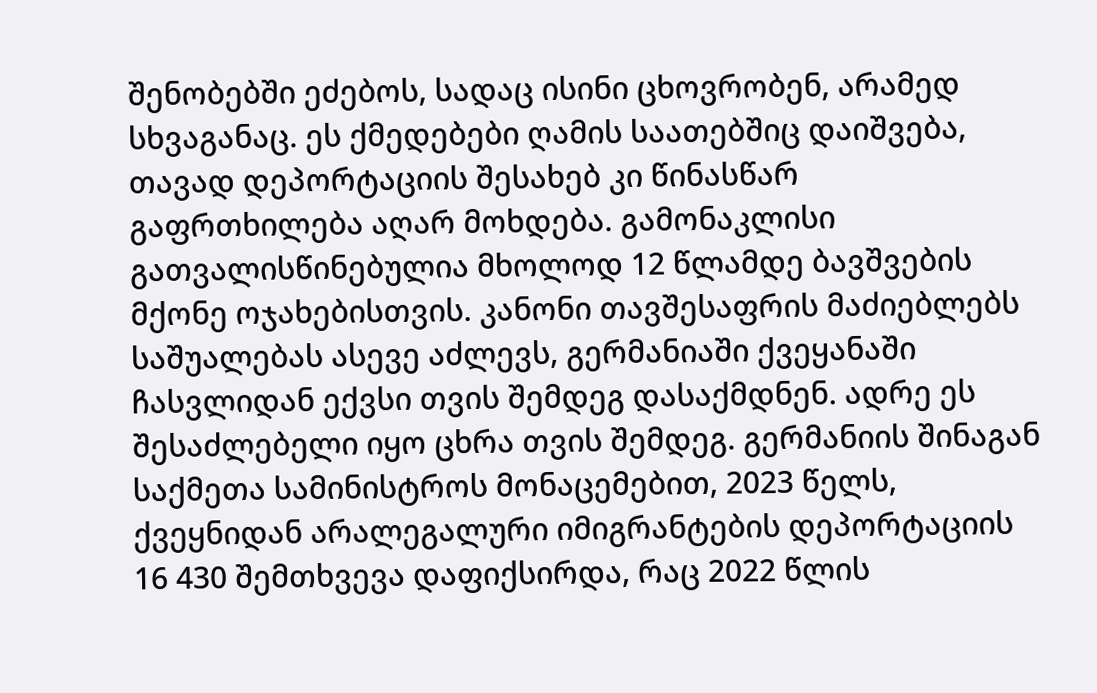შენობებში ეძებოს, სადაც ისინი ცხოვრობენ, არამედ სხვაგანაც. ეს ქმედებები ღამის საათებშიც დაიშვება, თავად დეპორტაციის შესახებ კი წინასწარ გაფრთხილება აღარ მოხდება. გამონაკლისი გათვალისწინებულია მხოლოდ 12 წლამდე ბავშვების მქონე ოჯახებისთვის. კანონი თავშესაფრის მაძიებლებს საშუალებას ასევე აძლევს, გერმანიაში ქვეყანაში ჩასვლიდან ექვსი თვის შემდეგ დასაქმდნენ. ადრე ეს შესაძლებელი იყო ცხრა თვის შემდეგ. გერმანიის შინაგან საქმეთა სამინისტროს მონაცემებით, 2023 წელს, ქვეყნიდან არალეგალური იმიგრანტების დეპორტაციის 16 430 შემთხვევა დაფიქსირდა, რაც 2022 წლის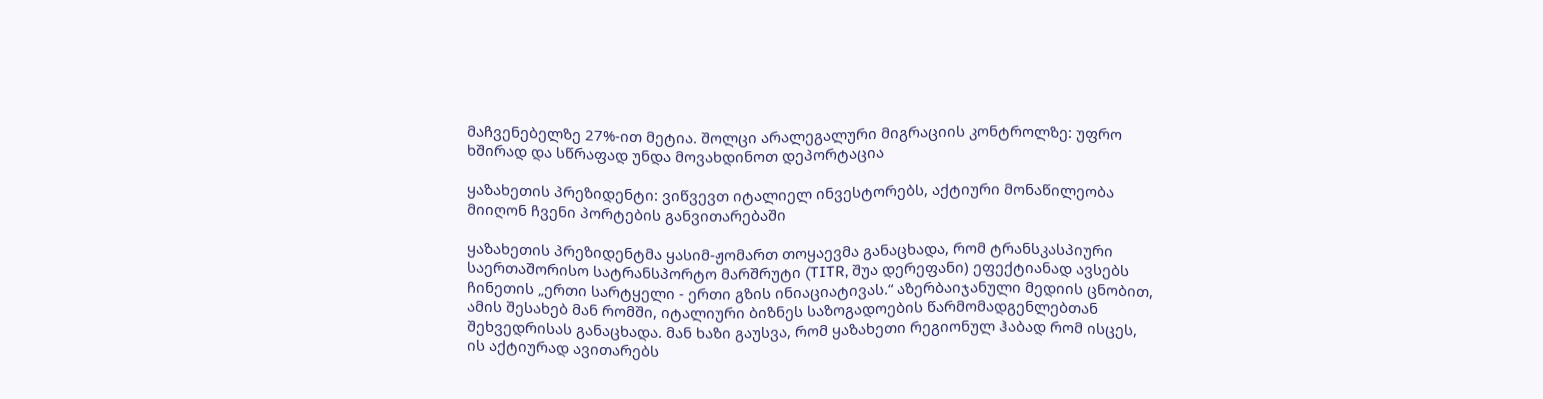მაჩვენებელზე 27%-ით მეტია. შოლცი არალეგალური მიგრაციის კონტროლზე: უფრო ხშირად და სწრაფად უნდა მოვახდინოთ დეპორტაცია

ყაზახეთის პრეზიდენტი: ვიწვევთ იტალიელ ინვესტორებს, აქტიური მონაწილეობა მიიღონ ჩვენი პორტების განვითარებაში

ყაზახეთის პრეზიდენტმა ყასიმ-ჟომართ თოყაევმა განაცხადა, რომ ტრანსკასპიური საერთაშორისო სატრანსპორტო მარშრუტი (TITR, შუა დერეფანი) ეფექტიანად ავსებს ჩინეთის „ერთი სარტყელი - ერთი გზის ინიაციატივას.“ აზერბაიჯანული მედიის ცნობით, ამის შესახებ მან რომში, იტალიური ბიზნეს საზოგადოების წარმომადგენლებთან შეხვედრისას განაცხადა. მან ხაზი გაუსვა, რომ ყაზახეთი რეგიონულ ჰაბად რომ ისცეს, ის აქტიურად ავითარებს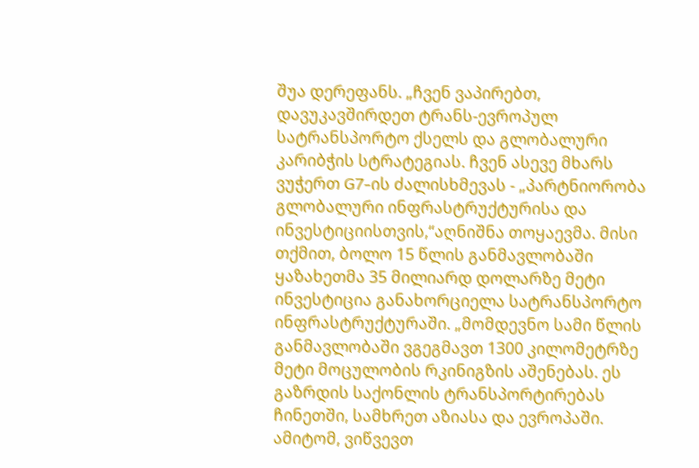შუა დერეფანს. „ჩვენ ვაპირებთ, დავუკავშირდეთ ტრანს-ევროპულ სატრანსპორტო ქსელს და გლობალური კარიბჭის სტრატეგიას. ჩვენ ასევე მხარს ვუჭერთ G7-ის ძალისხმევას - „პარტნიორობა გლობალური ინფრასტრუქტურისა და ინვესტიციისთვის,“აღნიშნა თოყაევმა. მისი თქმით, ბოლო 15 წლის განმავლობაში ყაზახეთმა 35 მილიარდ დოლარზე მეტი ინვესტიცია განახორციელა სატრანსპორტო ინფრასტრუქტურაში. „მომდევნო სამი წლის განმავლობაში ვგეგმავთ 1300 კილომეტრზე მეტი მოცულობის რკინიგზის აშენებას. ეს გაზრდის საქონლის ტრანსპორტირებას ჩინეთში, სამხრეთ აზიასა და ევროპაში. ამიტომ, ვიწვევთ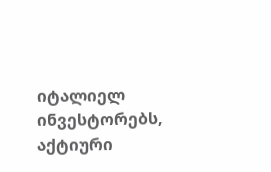იტალიელ ინვესტორებს, აქტიური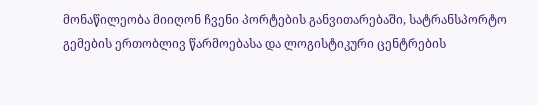მონაწილეობა მიიღონ ჩვენი პორტების განვითარებაში, სატრანსპორტო გემების ერთობლივ წარმოებასა და ლოგისტიკური ცენტრების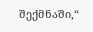შექმნაში,“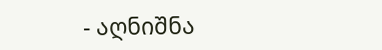- აღნიშნა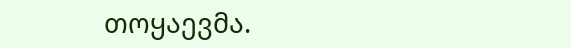თოყაევმა.